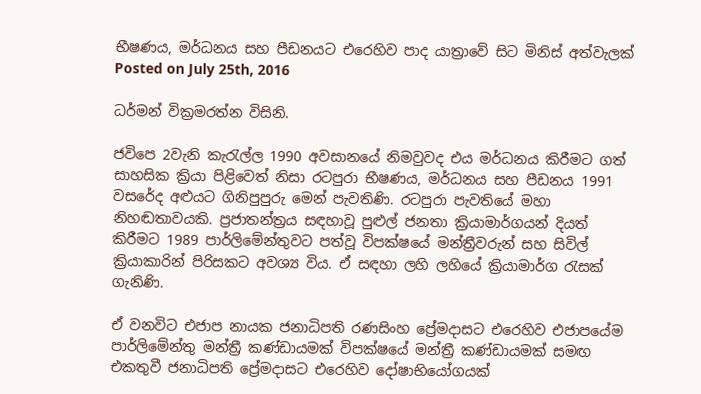භීෂණය, මර්ධනය සහ පීඩනයට එරෙහිව පාද යාත්‍රාවේ සිට මිනිස් අත්වැලක්
Posted on July 25th, 2016

ධර්මන් වික්‍රමරත්න විසිනි.

ජවිපෙ 2වැනි කැරැල්ල 1990 අවසානයේ නිමවුවද එය මර්ධනය කිරීමට ගත් සාහසික ක්‍රියා පිළිවෙත් නිසා රටපුරා භීෂණය, මර්ධනය සහ පීඩනය 1991 වසරේද අළුයට ගිනිපුපුරු මෙන් පැවතිණි. රටපුරා පැවතියේ මහා නිහඬතාවයකි. ප්‍රජාතන්ත්‍රය සඳහාවූ පුළුල් ජනතා ක්‍රියාමාර්ගයන් දියත් කිරීමට 1989 පාර්ලිමේන්තුවට පත්වූ විපක්ෂයේ මන්ත්‍රීවරුන් සහ සිවිල් ක්‍රියාකාරින් පිරිසකට අවශ්‍ය විය. ඒ සඳහා ලහි ලහියේ ක්‍රියාමාර්ග රැසක් ගැනිණි.

ඒ වනවිට එජාප නායක ජනාධිපති රණසිංහ ප්‍රේමදාසට එරෙහිව එජාපයේම පාර්ලිමේන්තු මන්ත්‍රී කණ්ඩායමක් විපක්ෂයේ මන්ත්‍රී කණ්ඩායමක් සමඟ එකතුවී ජනාධිපති ප්‍රේමදාසට එරෙ‍හිව දෝෂාභියෝගයක්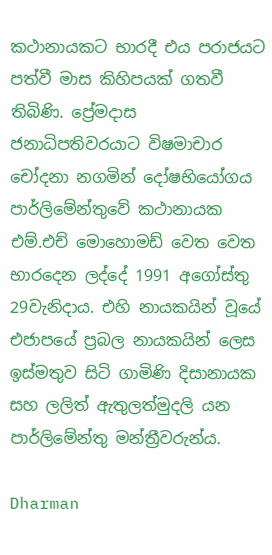කථානායකට භාරදී එය පරාජයට පත්වී මාස කිහිපයක් ගතවී තිබිණි. ප්‍රේමදාස ජනාධිපතිවරයාට විෂමාචාර චෝදනා නගමින් දෝෂභියෝගය පාර්ලිමේන්තුවේ කථානායක එම්.එච් මොහොමඩ් වෙත වෙත භාරදෙන ලද්දේ 1991 අගෝස්තු 29වැනිදාය. එහි නායකයින් වූයේ එජාපයේ ප්‍රබල නායකයින් ලෙස ඉස්මතුව සිටි ගාමිණි දිසානායක සහ ලලිත් ඇතුලත්මුදලි යන පාර්ලිමේන්තු මන්ත්‍රීවරුන්ය.

Dharman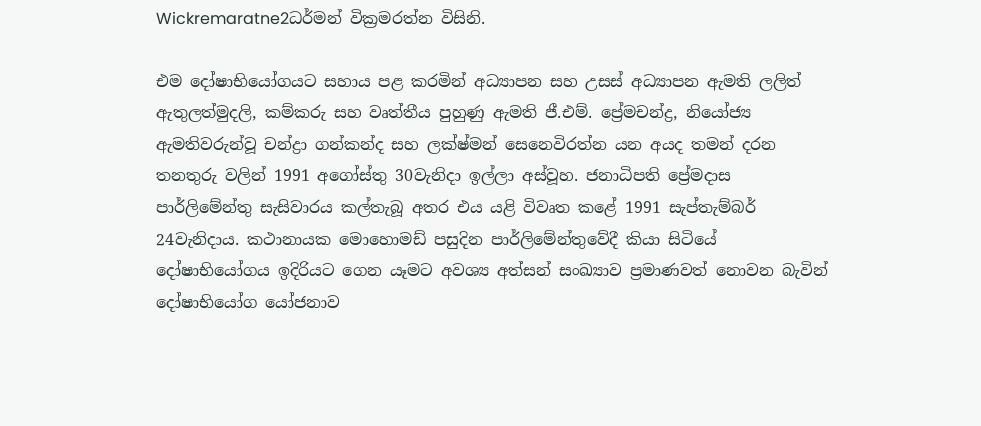Wickremaratne2ධර්මන් වික්‍රමරත්න විසිනි.

එම දෝෂාභියෝගයට සහාය පළ කරමින් අධ්‍යාපන සහ උසස් අධ්‍යාපන ඇමති ලලිත් ඇතුලත්මුදලි, කම්කරු සහ වෘත්තීය පුහුණු ඇමති ජී.එම්. ප්‍රේමචන්ද්‍ර, නියෝජ්‍ය ඇමතිවරුන්වූ චන්ද්‍රා ගන්කන්ද සහ ලක්ෂ්මන් සෙනෙවිරත්න යන අයද තමන් දරන තනතුරු වලින් 1991 අගෝස්තු 30වැනිදා ඉල්ලා අස්වූහ. ජනාධිපති ප්‍රේමදාස පාර්ලිමේන්තු සැසිවාරය කල්තැබූ අතර එය යළි විවෘත කළේ 1991 සැප්තැම්බර් 24වැනිදාය. කථානායක මොහොමඩ් පසුදින පාර්ලිමේන්තුවේදී කියා සිටියේ දෝෂාභියෝගය ඉදිරියට ගෙන යෑමට අවශ්‍ය අත්සන් සංඛ්‍යාව ප්‍රමාණවත් නොවන බැවින් දෝෂාභියෝග යෝජනාව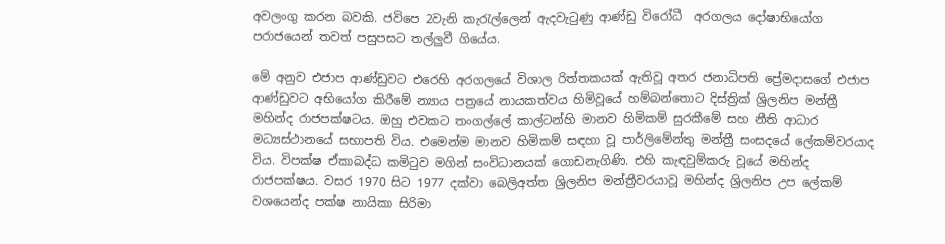අවලංගු කරන බවකි. ජවිපෙ 2වැනි කැරැල්ලෙන් ඇදවැටුණු ආණ්ඩු විරෝධී  අරගලය දෝෂාභියෝග පරාජයෙන් තවත් පසුපසට තල්ලුවී ගියේය.

මේ අනුව එජාප ආණ්ඩුවට එරෙහි අරගලයේ විශාල රිත්තකයක් ඇතිවූ අතර ජනාධිපති ප්‍රේමදාසගේ එජාප ආණ්ඩුවට අභියෝග කිරීමේ න්‍යාය පත්‍රයේ නායකත්වය හිමිවූයේ හම්බන්තොට දිස්ත්‍රික් ශ්‍රිලනිප මන්ත්‍රී මහින්ද රාජපක්ෂටය. ඔහු එවකට තංගල්ලේ කාල්ටන්හි මානව හිමිකම් සුරකීමේ සහ නීති ආධාර මධ්‍යස්ථානයේ සභාපති විය. එමෙන්ම මානව හිමිකම් සඳහා වූ පාර්ලිමේන්තු මන්ත්‍රී සංසදයේ ලේකම්වරයාද විය. විපක්ෂ ඒකාබද්ධ කමිටුව මගින් සංවිධානයක් ගොඩනැගිණි. එහි කැඳවුම්කරු වූයේ මහින්ද රාජපක්ෂය. වසර 1970 සිට 1977 දක්වා බෙලිඅත්ත ශ්‍රිලනිප මන්ත්‍රීවරයාවූ මහින්ද ශ්‍රිලනිප උප ලේකම් වශයෙන්ද පක්ෂ නායිකා සිරිමා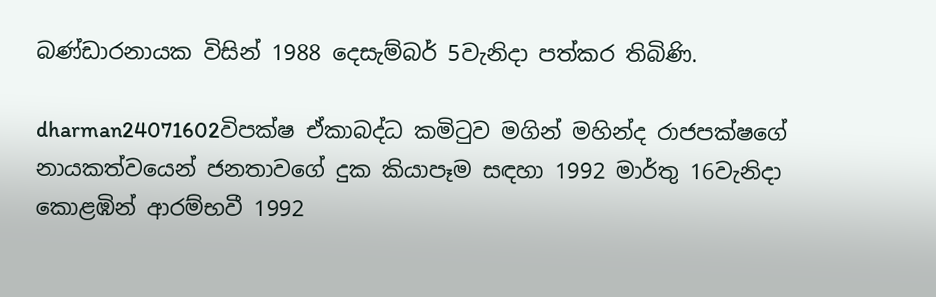බණ්ඩාරනායක විසින් 1988 දෙසැම්බර් 5වැනිදා පත්කර තිබිණි.

dharman24071602විපක්ෂ ඒකාබද්ධ කමිටුව මගින් මහින්ද රාජපක්ෂගේ නායකත්වයෙන් ජනතාවගේ දුක කියාපෑම සඳහා 1992 මාර්තු 16වැනිදා කොළඹින් ආරම්භවී 1992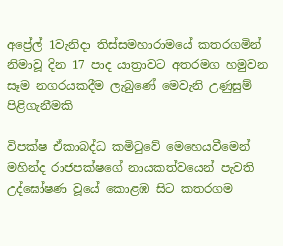අප්‍රේල් 1වැනිදා තිස්සමහාරාමයේ කතරගමින් නිමාවූ දින 17 පාද යාත්‍රාවට අතරමග හමුවන සෑම නගරයකදීම ලැබුණේ මෙවැනි උණුසුම් පිළිගැනීමකි

විපක්ෂ ඒකාබද්ධ කමිටුවේ මෙහෙයවීමෙන් මහින්ද රාජපක්ෂගේ නායකත්වයෙන් පැවති උද්ඝෝෂණ වූයේ කොළඹ සිට කතරගම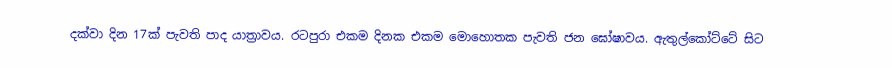දක්වා දින 17ක් පැවති පාද යාත්‍රාවය. රටපුරා එකම දිනක එකම මොහොතක පැවති ජන ඝෝෂාවය. ඇතුල්කෝට්ටේ සිට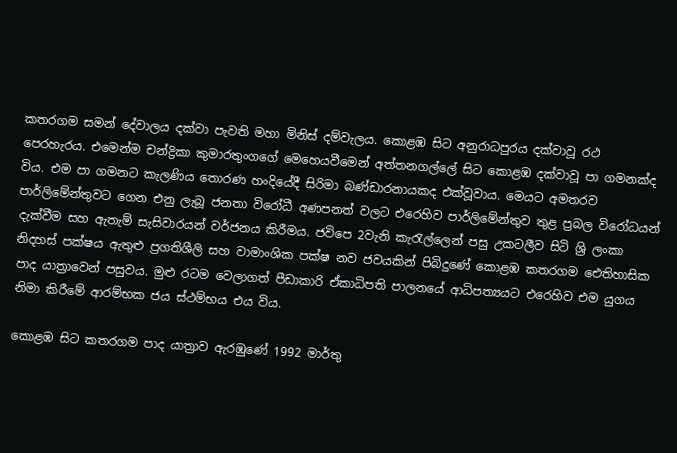කතරගම සමන් දේවාලය දක්වා පැවති මහා මිනිස් දම්වැලය. කොළඹ සිට අනුරාධපුරය දක්වාවූ රථ පෙරහැරය. එමෙන්ම චන්ද්‍රිකා කුමාරතුංගගේ මෙහෙයවීමෙන් අත්තනගල්ලේ සිට කොළඹ දක්වාවූ පා ගමනක්ද විය. එම පා ගමනට කැලණිය තොරණ හංදියේදී සිරිමා බණ්ඩාරනායකද එක්වූවාය. මෙයට අමතරව පාර්ලිමේන්තුවට ගෙන එනු ලැබූ ජනතා විරෝධී අණපනත් වලට එරෙහිව පාර්ලිමේන්තුව තුළ ප්‍රබල විරෝධයන් දැක්වීම සහ ඇතැම් සැසිවාරයන් වර්ජනය කිරීමය. ජවිපෙ 2වැනි කැරැල්ලෙන් පසු උකටලීව සිටි ශ්‍රි ලංකා නිදහස් පක්ෂය ඇතුළු ප්‍රගතිශීලි සහ වාමාංශික පක්ෂ නව ජවයකින් පිබිදුණේ කොළඹ කතරගම ඓතිහාසික පාද යාත්‍රාවෙන් පසුවය. මුළු රටම වෙලාගත් පීඩාකාරි ඒකාධිපති පාලනයේ ආධිපත්‍යයට එරෙහිව එම යුගය නිමා කිරීමේ ආරම්භක ජය ස්ථම්භය එය විය.

කොළඹ සිට කතරගම පාද යාත්‍රාව ඇරඹුණේ 1992 මාර්තු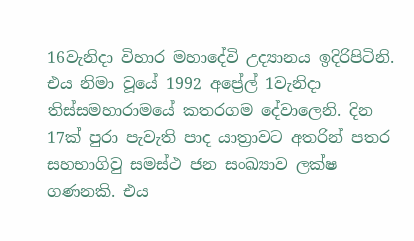16වැනිදා විහාර මහාදේවි උද්‍යානය ඉදිරිපිටිනි. එය නිමා වූයේ 1992 අප්‍රේල් 1වැනිදා තිස්සමහාරාමයේ කතරගම දේවාලෙනි. දින 17ක් පුරා පැවැති පාද යාත්‍රාවට අතරින් පතර සහභාගිවු සමස්ථ ජන සංඛ්‍යාව ලක්ෂ ගණනකි. එය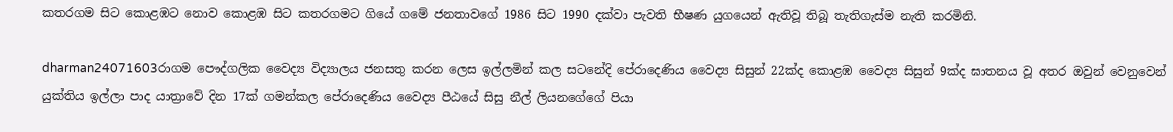කතරගම සිට කොළඹට නොව කොළඹ සිට කතරගමට ගියේ ගමේ ජනතාවගේ 1986 සිට 1990 දක්වා පැවති භීෂණ යුගයෙන් ඇතිවූ තිබූ තැතිගැස්ම නැති කරමිනි.

dharman24071603රාගම පෞද්ගලික වෛද්‍ය විද්‍යාලය ජනසතු කරන ලෙස ඉල්ලමින් කල සටනේදි පේරාදෙණිය වෛද්‍ය සිසුන් 22ක්ද කොළඹ වෛද්‍ය සිසුන් 9ක්ද ඝාතනය වූ අතර ඔවුන් වෙනුවෙන් යුක්තිය ඉල්ලා පාද යාත්‍රාවේ දින 17ක් ගමන්කල පේරාදෙණිය වෛද්‍ය පීඨයේ සිසු නීල් ලියනගේගේ පියා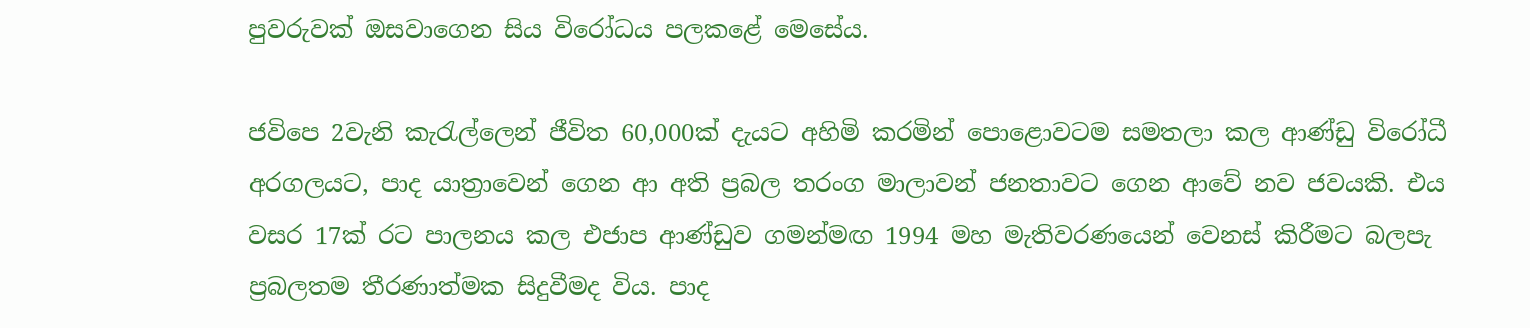පුවරුවක් ඔසවාගෙන සිය විරෝධය පලකළේ මෙසේය.

ජවිපෙ 2වැනි කැරැල්ලෙන් ජීවිත 60,000ක් දැයට අහිමි කරමින් පොළොවටම සමතලා කල ආණ්ඩු විරෝධී අරගලයට, පාද යාත්‍රාවෙන් ගෙන ආ අති ප්‍රබල තරංග මාලාවන් ජනතාවට ගෙන ආවේ නව ජවයකි. එය වසර 17ක් රට පාලනය කල එජාප ආණ්ඩුව ගමන්මඟ 1994 මහ මැතිවරණයෙන් වෙනස් කිරීමට බලපැ ප්‍රබලතම තීරණාත්මක සිදුවීමද විය. පාද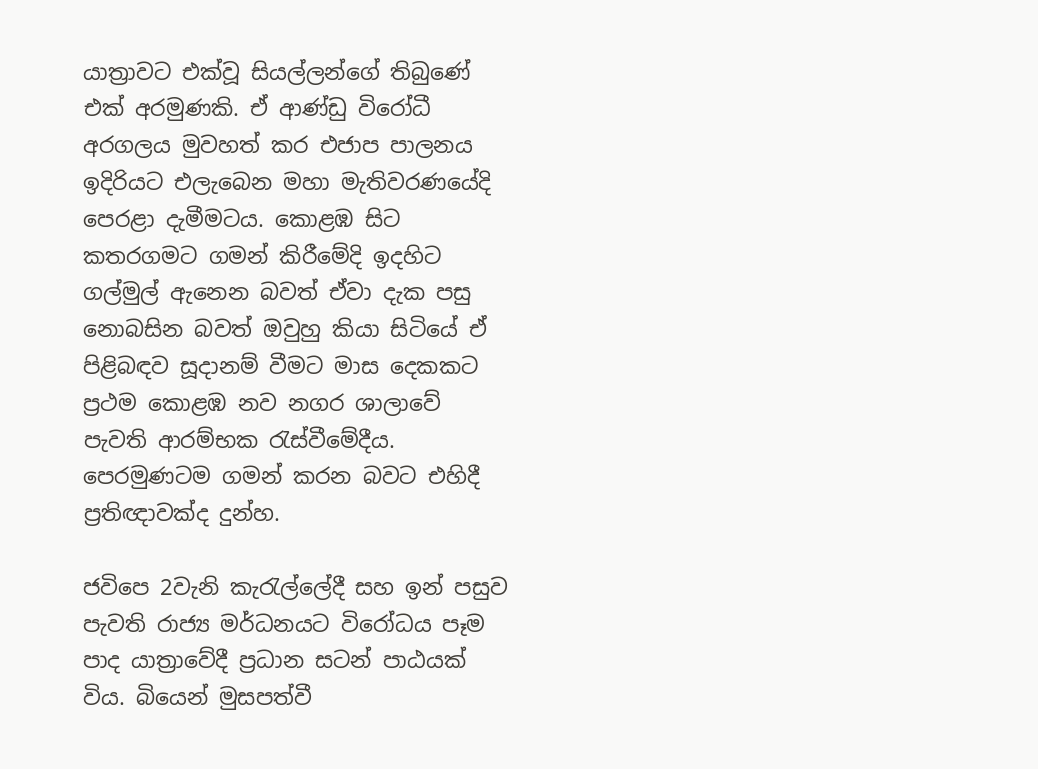යාත්‍රාවට එක්වූ සියල්ලන්ගේ තිබුණේ එක් අරමුණකි. ඒ ආණ්ඩු විරෝධී අරගලය මුවහත් කර එජාප පාලනය ඉදිරියට එලැබෙන මහා මැතිවරණයේදි පෙරළා දැමීමටය. කොළඹ සිට කතරගමට ගමන් කිරීමේදි ඉදහිට ගල්මුල් ඇනෙන බවත් ඒවා දැක පසු නොබසින බවත් ඔවුහු කියා සිටියේ ඒ පිළිබඳව සූදානම් වීමට මාස දෙකකට ප්‍රථම කොළඹ නව නගර ශාලාවේ පැවති ආරම්භක රැස්වීමේදීය. පෙරමුණටම ගමන් කරන බවට එහිදී ප්‍රතිඥාවක්ද දුන්හ.

ජවිපෙ 2වැනි කැරැල්ලේදී සහ ඉන් පසුව පැවති රාජ්‍ය මර්ධනයට විරෝධය පෑම පාද යාත්‍රාවේදී ප්‍රධාන සටන් පාඨයක් විය. බියෙන් මුසපත්වී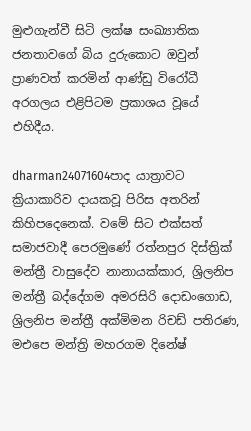මුළුගැන්වී සිටි ලක්ෂ සංඛ්‍යාතික ජනතාවගේ බිය දුරුකොට ඔවුන් ප්‍රාණවත් කරමින් ආණ්ඩු විරෝධී අරගලය එළිපිටම ප්‍රකාශය වූයේ එහිදීය.

dharman24071604පාද යාත්‍රාවට ක්‍රියාකාරිව දායකවූ පිරිස අතරින් කිහිපදෙනෙක්. වමේ සිට එක්සත් සමාජවාදී පෙරමුණේ රත්නපුර දිස්ත්‍රික් මන්ත්‍රී වාසුදේව නානායක්කාර, ශ්‍රිලනිප මන්ත්‍රී බද්දේගම අමරසිරි දොඩංගොඩ, ශ්‍රිලනිප මන්ත්‍රී අක්මිමන රිචඩ් පතිරණ, මඑපෙ මන්ත්‍රි මහරගම දිනේෂ්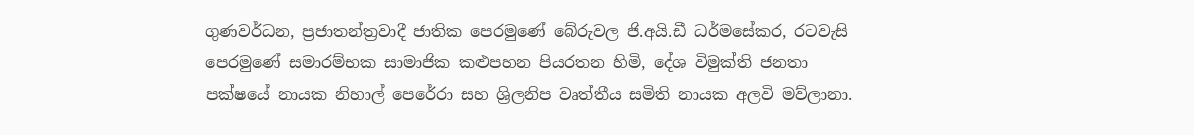ගුණවර්ධන, ප්‍රජාතන්ත්‍රවාදී ජාතික පෙරමුණේ බේරුවල ජි.අයි.ඩී ධර්මසේකර, රටවැසි පෙරමුණේ සමාරම්භක සාමාජික කළුපහන පියරතන හිමි, දේශ විමුක්ති ජනතා පක්ෂයේ නායක නිහාල් පෙරේරා සහ ශ්‍රිලනිප වෘත්තීය සමිති නායක අලවි මව්ලානා.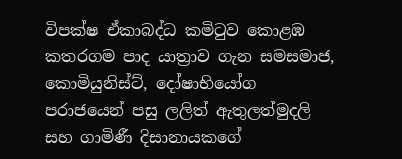විපක්ෂ ඒකාබද්ධ කමිටුව කොළඹ කතරගම පාද යාත්‍රාව ගැන සමසමාජ, කොමියුනිස්ට්, දෝෂාභියෝග පරාජයෙන් පසු ලලිත් ඇතුලත්මුදලි සහ ගාමිණී දිසානායකගේ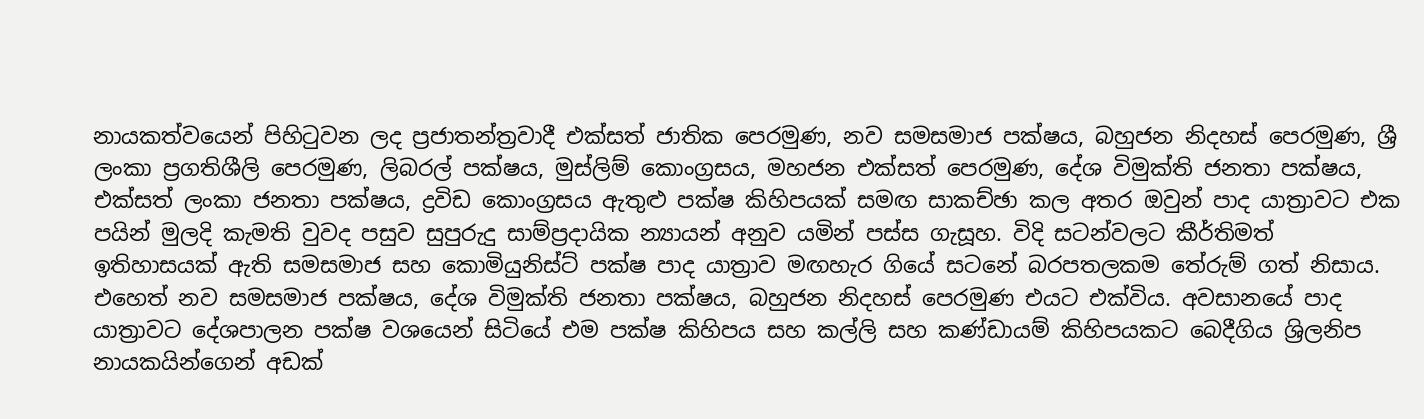නායකත්වයෙන් පිහිටුවන ලද ප්‍රජාතන්ත්‍රවාදී එක්සත් ජාතික පෙරමුණ, නව සමසමාජ පක්ෂය, බහුජන නිදහස් පෙරමුණ, ශ්‍රී ලංකා ප්‍රගතිශීලි පෙරමුණ, ලිබරල් පක්ෂය, මුස්ලිම් කොංග්‍රසය, මහජන එක්සත් පෙරමුණ, දේශ විමුක්ති ජනතා පක්ෂය, එක්සත් ලංකා ජනතා පක්ෂය, ද්‍රවිඩ කොංග්‍රසය ඇතුළු පක්ෂ කිහිපයක් සමඟ සාකච්ඡා කල අතර ඔවුන් පාද යාත්‍රාවට එක පයින් මුලදි කැමති වුවද පසුව සුපුරුදු සාම්ප්‍රදායික න්‍යායන් අනුව යමින් පස්ස ගැසූහ. විදි සටන්වලට කීර්තිමත් ඉතිහාසයක් ඇති සමසමාජ සහ කොමියුනිස්ට් පක්ෂ පාද යාත්‍රාව මඟහැර ගියේ සටනේ බරපතලකම තේරුම් ගත් නිසාය. එහෙත් නව සමසමාජ පක්ෂය, දේශ විමුක්ති ජනතා පක්ෂය, බහුජන නිදහස් පෙරමුණ එයට එක්විය. අවසානයේ පාද යාත්‍රාවට දේශපාලන පක්ෂ වශයෙන් සිටියේ එම පක්ෂ කිහිපය සහ කල්ලි සහ කණ්ඩායම් කිහිපයකට බෙදීගිය ශ්‍රිලනිප නායකයින්ගෙන් අඩක්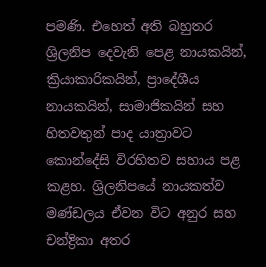පමණි. එහෙත් අති බහුතර ශ්‍රිලනිප දෙවැනි පෙළ නායකයින්, ක්‍රියාකාරිකයින්, ප්‍රාදේශීය නායකයින්, සාමාජිකයින් සහ හිතවතුන් පාද යාත්‍රාවට කොන්දේසි විරහිතව සහාය පළ කළහ. ශ්‍රිලනිපයේ නායකත්ව මණ්ඩලය ඒවන විට අනුර සහ චන්ද්‍රිකා අතර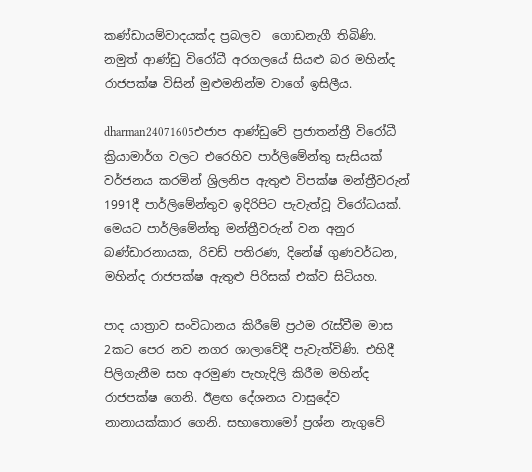කණ්ඩායම්වාදයක්ද ප්‍රබලව  ගොඩනැගී තිබිණි. නමුත් ආණ්ඩු විරෝධී අරගලයේ සියළු බර මහින්ද රාජපක්ෂ විසින් මුළුමනින්ම වාගේ ඉසිලීය.

dharman24071605එජාප ආණ්ඩුවේ ප්‍රජාතන්ත්‍රී විරෝධී ක්‍රියාමාර්ග වලට එරෙහිව පාර්ලිමේන්තු සැසියක් වර්ජනය කරමින් ශ්‍රිලනිප ඇතුළු විපක්ෂ මන්ත්‍රීවරුන් 1991දී පාර්ලිමේන්තුව ඉදිරිපිට පැවැත්වූ විරෝධයක්. මෙයට පාර්ලිමේන්තු මන්ත්‍රීවරුන් වන අනුර බණ්ඩාරනායක, රිචඩ් පතිරණ, දිනේෂ් ගුණවර්ධන, මහින්ද රාජපක්ෂ ඇතුළු පිරිසක් එක්ව සිටියහ.

පාද යාත්‍රාව සංවිධානය කිරීමේ ප්‍රථම රැස්වීම මාස 2කට පෙර නව නගර ශාලාවේදී පැවැත්විණි. එහිදී පිලිගැනීම සහ අරමුණ පැහැදිලි කිරීම මහින්ද රාජපක්ෂ ගෙනි. ඊළඟ දේශනය වාසුදේව නානායක්කාර ගෙනි. සභාතොමෝ ප්‍රශ්න නැගුවේ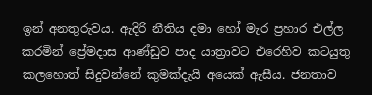ඉන් අනතුරුවය. ඇදිරි නීතිය දමා හෝ මැර ප්‍රහාර එල්ල කරමින් ප්‍රේමදාස ආණ්ඩුව පාද යාත්‍රාවට එරෙහිව කටයුතු කලහොත් සිදුවන්නේ කුමක්දැයි අයෙක් ඇසීය. ජනතාව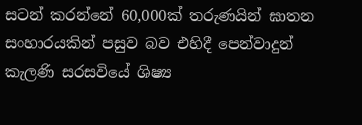සටන් කරන්නේ 60,000ක් තරුණයින් ඝාතන සංහාරයකින් පසුව බව එහිදී පෙන්වාදුන් කැලණි සරසවියේ ශිෂ්‍ය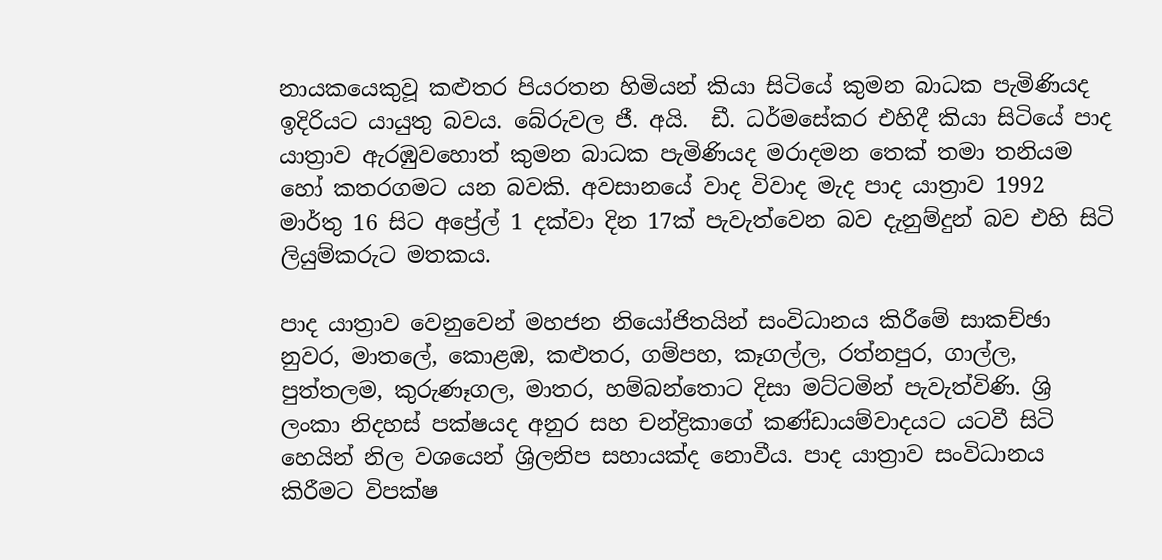නායකයෙකුවූ කළුතර පියරතන හිමියන් කියා සිටියේ කුමන බාධක පැමිණියද ඉදිරියට යායුතු බවය. බේරුවල ජී. අයි.  ඩී. ධර්මසේකර එහිදී කියා සිටියේ පාද යාත්‍රාව ඇරඹුවහොත් කුමන බාධක පැමිණියද මරාදමන තෙක් තමා තනියම හෝ කතරගමට යන බවකි. අවසානයේ වාද විවාද මැද පාද යාත්‍රාව 1992 මාර්තු 16 සිට අප්‍රේල් 1 දක්වා දින 17ක් පැවැත්වෙන බව දැනුම්දුන් බව එහි සිටි ලියුම්කරුට මතකය.

පාද යාත්‍රාව වෙනුවෙන් මහජන නියෝජිතයින් සංවිධානය කිරීමේ සාකච්ඡා නුවර, මාතලේ, කොළඹ, කළුතර, ගම්පහ, කෑගල්ල, රත්නපුර, ගාල්ල, පුත්තලම, කුරුණෑගල, මාතර, හම්බන්තොට දිසා මට්ටමින් පැවැත්විණි. ශ්‍රි ලංකා නිදහස් පක්ෂයද අනුර සහ චන්ද්‍රිකාගේ කණ්ඩායම්වාදයට යටවී සිටි හෙයින් නිල වශයෙන් ශ්‍රිලනිප සහායක්ද නොවීය. පාද යාත්‍රාව සංවිධානය කිරීමට විපක්ෂ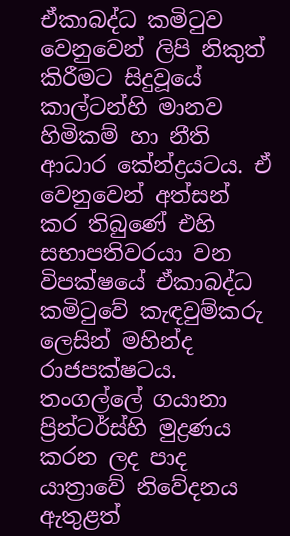ඒකාබද්ධ කමිටුව වෙනුවෙන් ලිපි නිකුත් කිරීමට සිදුවූයේ කාල්ටන්හි මානව හිමිකම් හා නීති ආධාර කේන්ද්‍රයටය. ඒ වෙනුවෙන් අත්සන් කර තිබුණේ එහි සභාපතිවරයා වන විපක්ෂයේ ඒකාබද්ධ කමිටුවේ කැඳවුම්කරු ලෙසින් මහින්ද රාජපක්ෂටය. තංගල්ලේ ගයානා ප්‍රින්ටර්ස්හි මුද්‍රණය කරන ලද පාද යාත්‍රාවේ නිවේදනය ඇතුළත්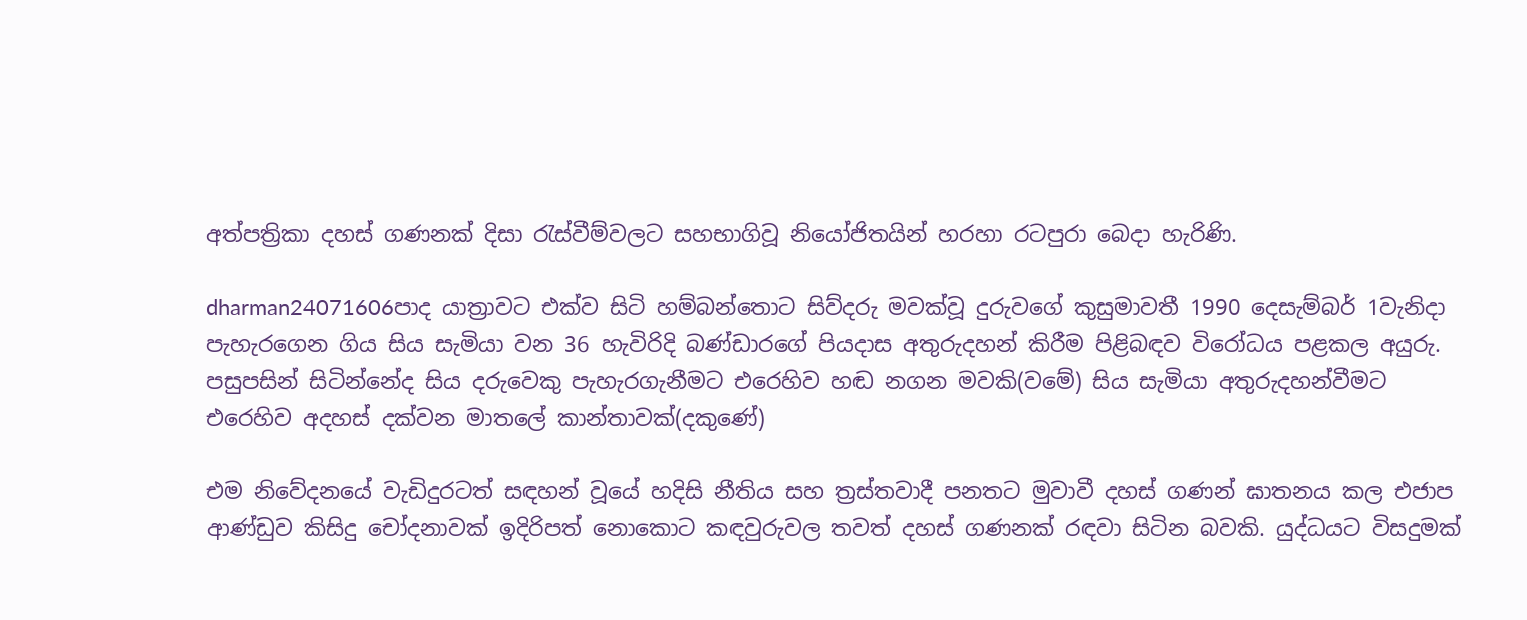අත්පත්‍රිකා දහස් ගණනක් දිසා රැස්වීම්වලට සහභාගිවූ නියෝජිතයින් හරහා රටපුරා බෙදා හැරිණි.

dharman24071606පාද යාත්‍රාවට එක්ව සිටි හම්බන්තොට සිව්දරු මවක්වූ දුරුවගේ කුසුමාවතී 1990 දෙසැම්බර් 1වැනිදා පැහැරගෙන ගිය සිය සැමියා වන 36 හැවිරිදි බණ්ඩාරගේ පියදාස අතුරුදහන් කිරීම පිළිබඳව විරෝධය පළකල අයුරු. පසුපසින් සිටින්නේද සිය දරුවෙකු පැහැරගැනීමට එරෙහිව හඬ නගන මවකි(වමේ) සිය සැමියා අතුරුදහන්වීමට එරෙහිව අදහස් දක්වන මාතලේ කාන්තාවක්(දකුණේ)

එම නිවේදනයේ වැඩිදුරටත් සඳහන් වූයේ හදිසි නීතිය සහ ත්‍රස්තවාදී පනතට මුවාවී දහස් ගණන් ඝාතනය කල එජාප ආණ්ඩුව කිසිදු චෝදනාවක් ඉදිරිපත් නොකොට කඳවුරුවල තවත් දහස් ගණනක් රඳවා සිටින බවකි. යුද්ධයට විසදුමක්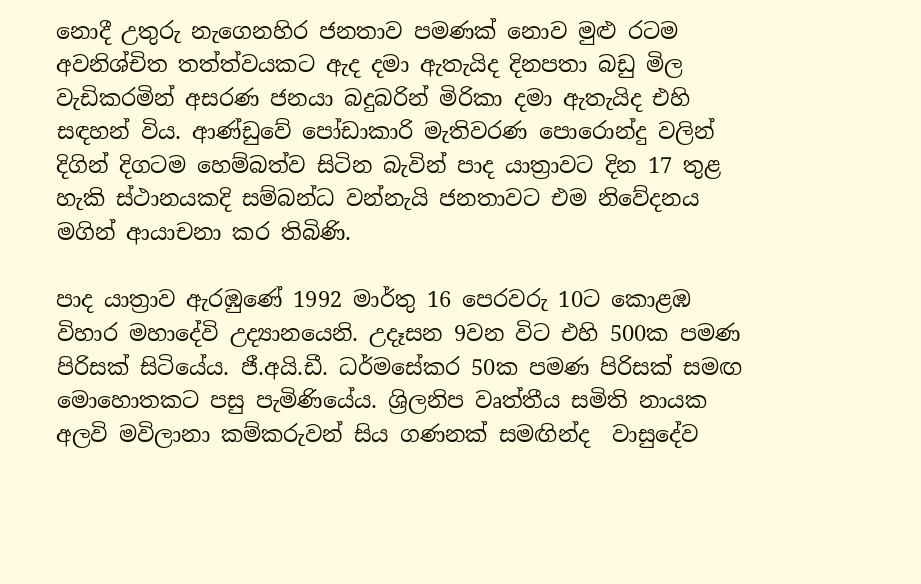නොදී උතුරු නැගෙනහිර ජනතාව පමණක් නොව මුළු රටම අවනිශ්චිත තත්ත්වයකට ඇද දමා ඇතැයිද දිනපතා බඩු මිල වැඩිකරමින් අසරණ ජනයා බදුබරින් මිරිකා දමා ඇතැයිද එහි සඳහන් විය. ආණ්ඩුවේ පෝඩාකාරි මැතිවරණ පොරොන්දු වලින් දිගින් දිගටම හෙම්බත්ව සිටින බැවින් පාද යාත්‍රාවට දින 17 තුළ හැකි ස්ථානයකදි සම්බන්ධ වන්නැයි ජනතාවට එම නිවේදනය මගින් ආයාචනා කර තිබිණි.

පාද යාත්‍රාව ඇරඹුණේ 1992 මාර්තු 16 පෙරවරු 10ට කොළඹ විහාර මහාදේවි උද්‍යානයෙනි. උදෑසන 9වන විට එහි 500ක පමණ පිරිසක් සිටියේය. ජී.අයි.ඩී. ධර්මසේකර 50ක පමණ පිරිසක් සමඟ මොහොතකට පසු පැමිණියේය. ශ්‍රිලනිප වෘත්තීය සමිති නායක අලවි මවිලානා කම්කරුවන් සිය ගණනක් සමඟින්ද  වාසුදේව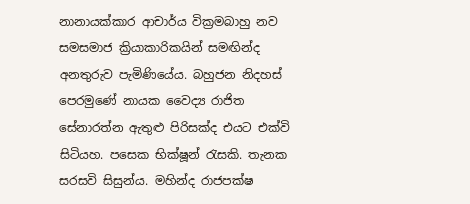නානායක්කාර ආචාර්ය වික්‍රමබාහු නව සමසමාජ ක්‍රියාකාරිකයින් සමඟින්ද අනතුරුව පැමිණියේය. බහුජන නිදහස් පෙරමුණේ නායක වෛද්‍ය රාජිත සේනාරත්න ඇතුළු පිරිසක්ද එයට එක්වි සිටියහ. පසෙක භික්ෂූන් රැසකි. තැනක සරසවි සිසුන්ය. මහින්ද රාජපක්ෂ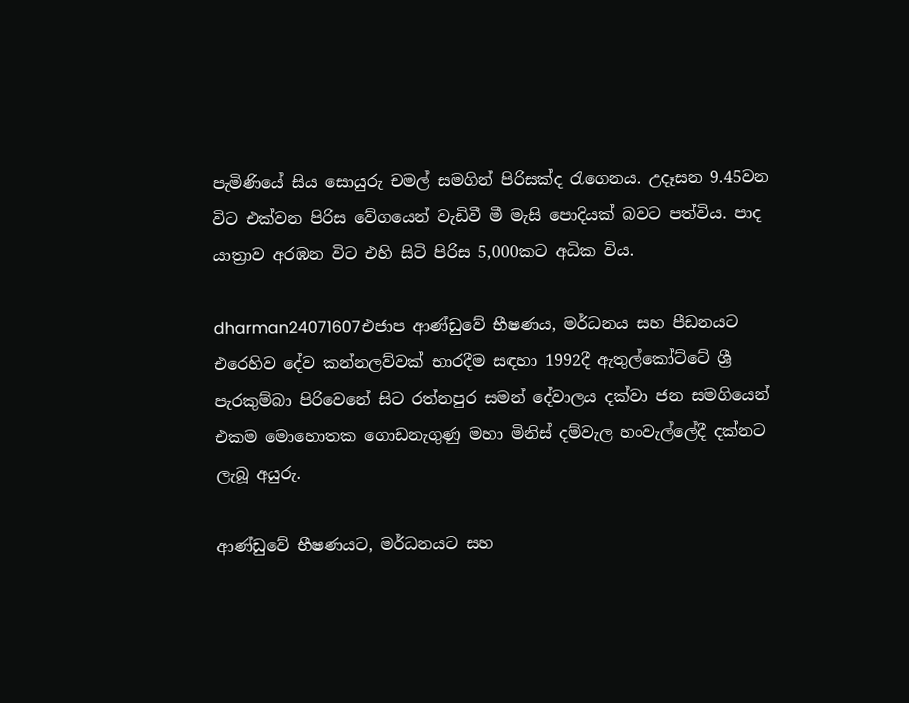පැමිණියේ සිය සොයුරු චමල් සමගින් පිරිසක්ද රැගෙනය. උදෑසන 9.45වන විට එක්වන පිරිස වේගයෙන් වැඩිවී මී මැසි පොදියක් බවට පත්විය. පාද යාත්‍රාව අරඹන විට එහි සිටි පිරිස 5,000කට අධික විය.

dharman24071607එජාප ආණ්ඩුවේ භීෂණය, මර්ධනය සහ පීඩනයට එරෙහිව දේව කන්නලව්වක් භාරදීම සඳහා 1992දී ඇතුල්කෝට්ටේ ශ්‍රී පැරකුම්බා පිරිවෙනේ සිට රත්නපුර සමන් දේවාලය දක්වා ජන සමගියෙන් එකම මොහොතක ගොඩනැගුණු මහා මිනිස් දම්වැල හංවැල්ලේදී දක්නට ලැබූ අයුරු.

ආණ්ඩුවේ භීෂණයට, මර්ධනයට සහ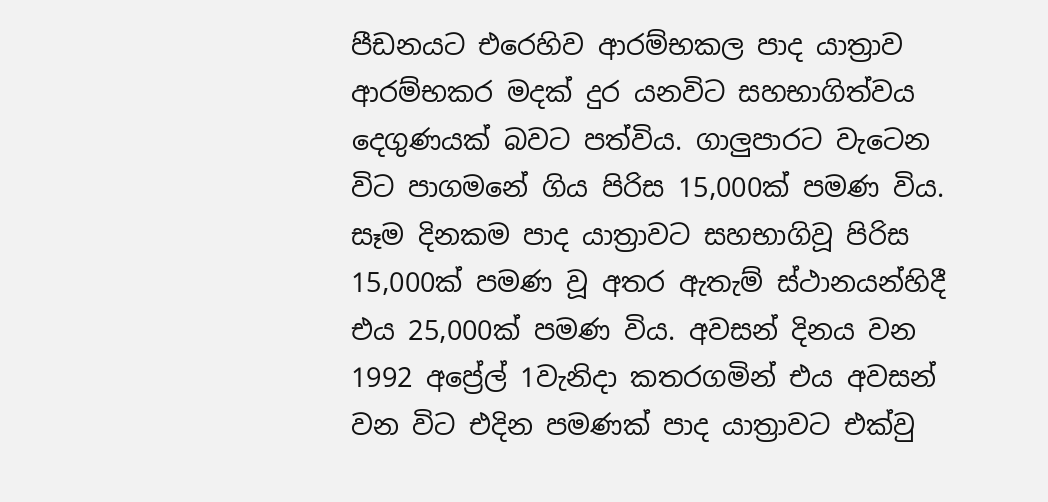පීඩනයට එරෙහිව ආරම්භකල පාද යාත්‍රාව ආරම්භකර මදක් දුර යනවිට සහභාගිත්වය දෙගුණයක් බවට පත්විය. ගාලුපාරට වැටෙන විට පාගමනේ ගිය පිරිස 15,000ක් පමණ විය. සෑම දිනකම පාද යාත්‍රාවට සහභාගිවූ පිරිස 15,000ක් පමණ වූ අතර ඇතැම් ස්ථානයන්හිදී එය 25,000ක් පමණ විය. අවසන් දිනය වන 1992 අප්‍රේල් 1වැනිදා කතරගමින් එය අවසන් වන විට එදින පමණක් පාද යාත්‍රාවට එක්වු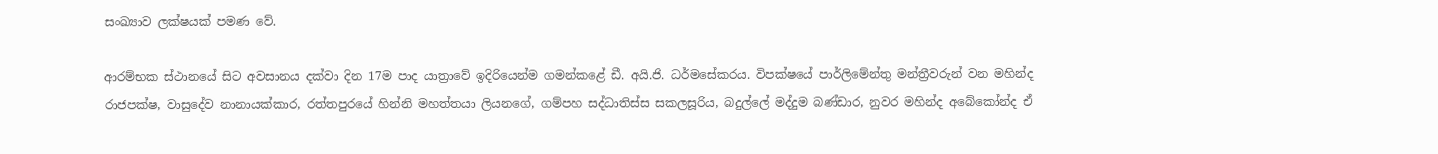සංඛ්‍යාව ලක්ෂයක් පමණ වේ.

ආරම්භක ස්ථානයේ සිට අවසානය දක්වා දින 17ම පාද යාත්‍රාවේ ඉදිරියෙන්ම ගමන්කළේ ඩී. අයි.ජි. ධර්මසේකරය. විපක්ෂයේ පාර්ලිමේන්තු මන්ත්‍රීවරුන් වන මහින්ද රාජපක්ෂ, වාසුදේව නානායක්කාර, රත්තපුරයේ හින්නි මහත්තයා ලියනගේ, ගම්පහ සද්ධාතිස්ස සකලසූරිය, බදුල්ලේ මද්දුම බණ්ඩාර, නුවර මහින්ද අබේකෝන්ද ඒ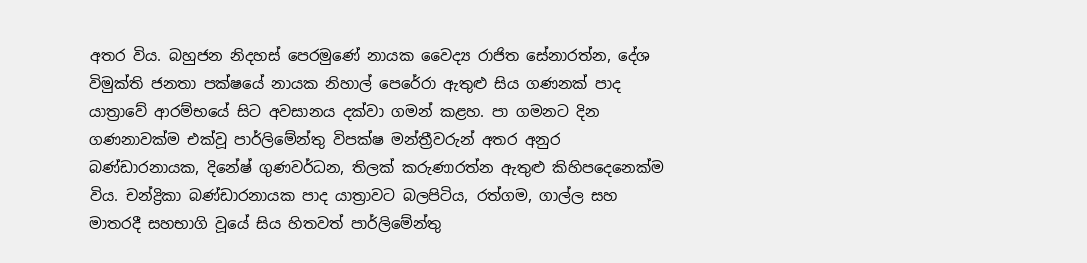අතර විය. බහුජන නිදහස් පෙරමුණේ නායක වෛද්‍ය රාජිත සේනාරත්න, දේශ විමුක්ති ජනතා පක්ෂයේ නායක නිහාල් පෙරේරා ඇතුළු සිය ගණනක් පාද යාත්‍රාවේ ආරම්භයේ සිට අවසානය දක්වා ගමන් කළහ. පා ගමනට දින ගණනාවක්ම එක්වූ පාර්ලිමේන්තු විපක්ෂ මන්ත්‍රීවරුන් අතර අනුර බණ්ඩාරනායක, දිනේෂ් ගුණවර්ධන, තිලක් කරුණාරත්න ඇතුළු කිහිපදෙනෙක්ම විය. චන්ද්‍රිකා බණ්ඩාරනායක පාද යාත්‍රාවට බලපිටිය, රත්ගම, ගාල්ල සහ මාතරදී සහභාගි වූයේ සිය හිතවත් පාර්ලිමේන්තු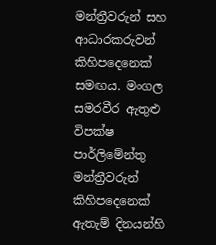මන්ත්‍රීවරුන් සහ ආධාරකරුවන් කිහිපදෙනෙක් සමඟය. මංගල සමරවීර ඇතුළු විපක්ෂ පාර්ලිමේන්තු මන්ත්‍රීවරුන් කිහිපදෙනෙක් ඇතැම් දිනයන්හි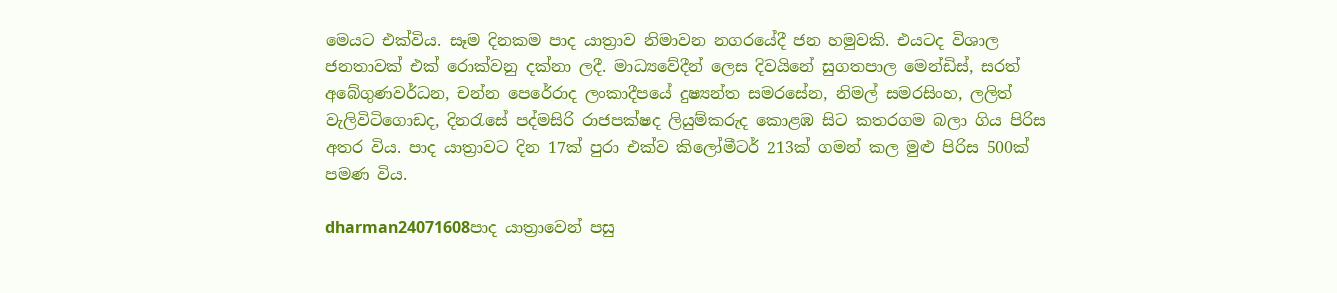මෙයට එක්විය. සෑම දිනකම පාද යාත්‍රාව නිමාවන නගරයේදී ජන හමුවකි. එයටද විශාල ජනතාවක් එක් රොක්වනු දක්නා ලදී. මාධ්‍යවේදීන් ලෙස දිවයිනේ සුගතපාල මෙන්ඩිස්, සරත් අබේගුණවර්ධන, චන්න පෙරේරාද ලංකාදීපයේ දුෂ්‍යන්ත සමරසේන, නිමල් සමරසිංහ, ලලිත් වැලිවිටිගොඩද, දිනරැසේ පද්මසිරි රාජපක්ෂද ලියුම්කරුද කොළඹ සිට කතරගම බලා ගිය පිරිස අතර විය. පාද යාත්‍රාවට දින 17ක් පුරා එක්ව කිලෝමීටර් 213ක් ගමන් කල මුළු පිරිස 500ක් පමණ විය.

dharman24071608පාද යාත්‍රාවෙන් පසු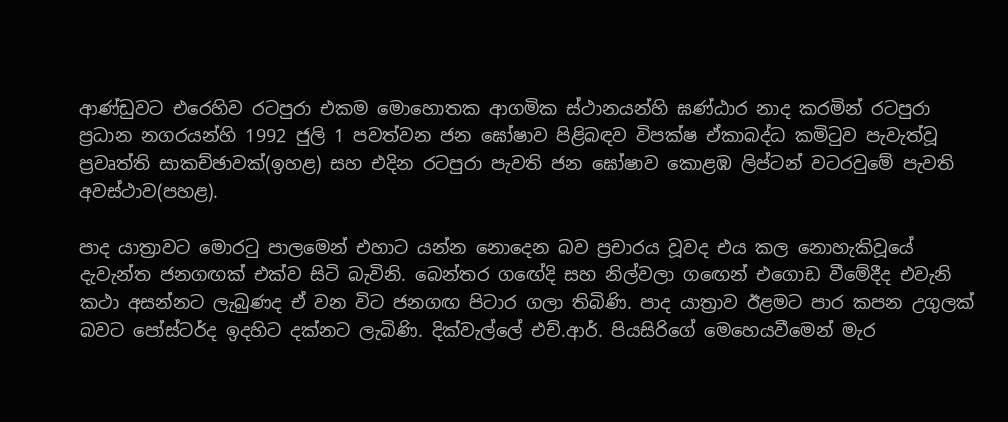ආණ්ඩුවට එරෙහිව රටපුරා එකම මොහොතක ආගමික ස්ථානයන්හි ඝණ්ඨාර නාද කරමින් රටපුරා ප්‍රධාන නගරයන්හි 1992 ජුලි 1 පවත්වන ජන ඝෝෂාව පිළිබඳව විපක්ෂ ඒකාබද්ධ කමිටුව පැවැත්වූ ප්‍රවෘත්ති සාකච්ඡාවක්(ඉහළ) සහ එදින රටපුරා පැවති ජන ඝෝෂාව කොළඹ ලිප්ටන් වටරවුමේ පැවති අවස්ථාව(පහළ).

පාද යාත්‍රාවට මොරටු පාලමෙන් එහාට යන්න නොදෙන බව ප්‍රචාරය වූවද එය කල නොහැකිවූයේ දැවැන්ත ජනගඟක් එක්ව සිටි බැවිනි. බෙන්තර ගඟේදි සහ නිල්වලා ගඟෙන් එගොඩ වීමේදීද එවැනි කථා අසන්නට ලැබුණද ඒ වන විට ජනගඟ පිටාර ගලා තිබිණි. පාද යාත්‍රාව ඊළමට පාර කපන උගුලක් බවට පෝස්ටර්ද ඉදහිට දක්නට ලැබිණි. දික්වැල්ලේ එච්.ආර්. පියසිරිගේ මෙහෙයවීමෙන් මැර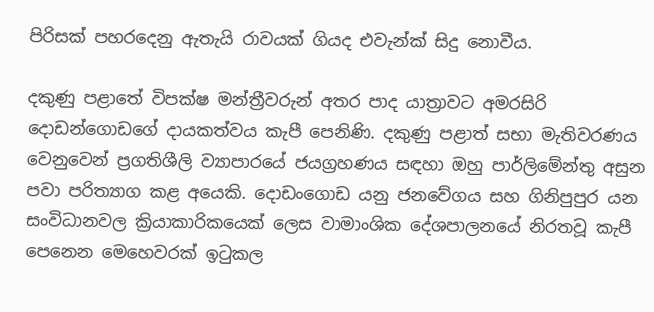පිරිසක් පහරදෙනු ඇතැයි රාවයක් ගියද එවැන්ක් සිදු නොවීය.

දකුණු පළාතේ විපක්ෂ මන්ත්‍රීවරුන් අතර පාද යාත්‍රාවට අමරසිරි දොඩන්ගොඩගේ දායකත්වය කැපී පෙනිණි. දකුණු පළාත් සභා මැතිවරණය වෙනුවෙන් ප්‍රගතිශීලි ව්‍යාපාරයේ ජයග්‍රහණය සඳහා ඔහු පාර්ලිමේන්තු අසුන පවා පරිත්‍යාග කළ අයෙකි. දොඩංගොඩ යනු ජනවේගය සහ ගිනිපුපුර යන සංවිධානවල ක්‍රියාකාරිකයෙක් ලෙස වාමාංශික දේශපාලනයේ නිරතවූ කැපී පෙනෙන මෙහෙවරක් ඉටුකල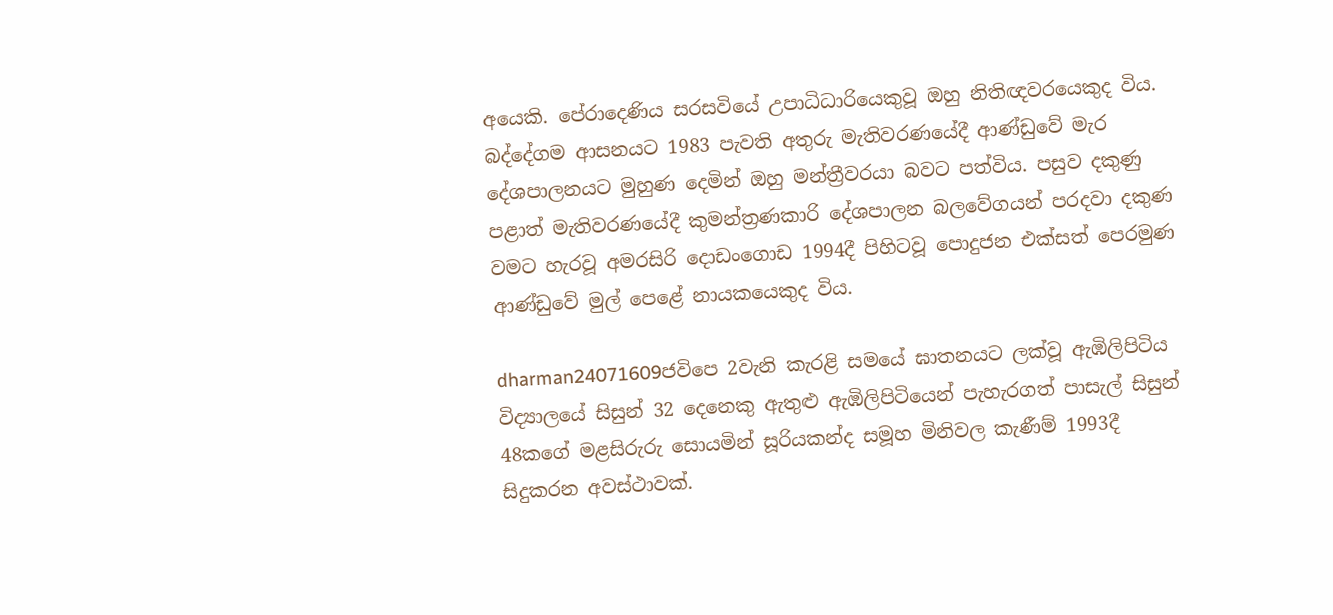අයෙකි. පේරාදෙණිය සරසවියේ උපාධිධාරියෙකුවූ ඔහු නිතිඥවරයෙකුද විය.  බද්දේගම ආසනයට 1983 පැවති අතුරු මැතිවරණයේදී ආණ්ඩුවේ මැර දේශපාලනයට මුහුණ දෙමින් ඔහු මන්ත්‍රීවරයා බවට පත්විය. පසුව දකුණු පළාත් මැතිවරණයේදී කුමන්ත්‍රණකාරි දේශපාලන බලවේගයන් පරදවා දකුණ වමට හැරවූ අමරසිරි දොඩංගොඩ 1994දී පිහිටවූ පොදුජන එක්සත් පෙරමුණ ආණ්ඩුවේ මුල් පෙළේ නායකයෙකුද විය.

dharman24071609ජවිපෙ 2වැනි කැරළි සමයේ ඝාතනයට ලක්වූ ඇඹිලිපිටිය විද්‍යාලයේ සිසුන් 32 දෙනෙකු ඇතුළු ඇඹිලිපිටියෙන් පැහැරගත් පාසැල් සිසුන් 48කගේ මළසිරුරු සොයමින් සූරියකන්ද සමූහ මිනිවල කැණීම් 1993දී සිදුකරන අවස්ථාවක්.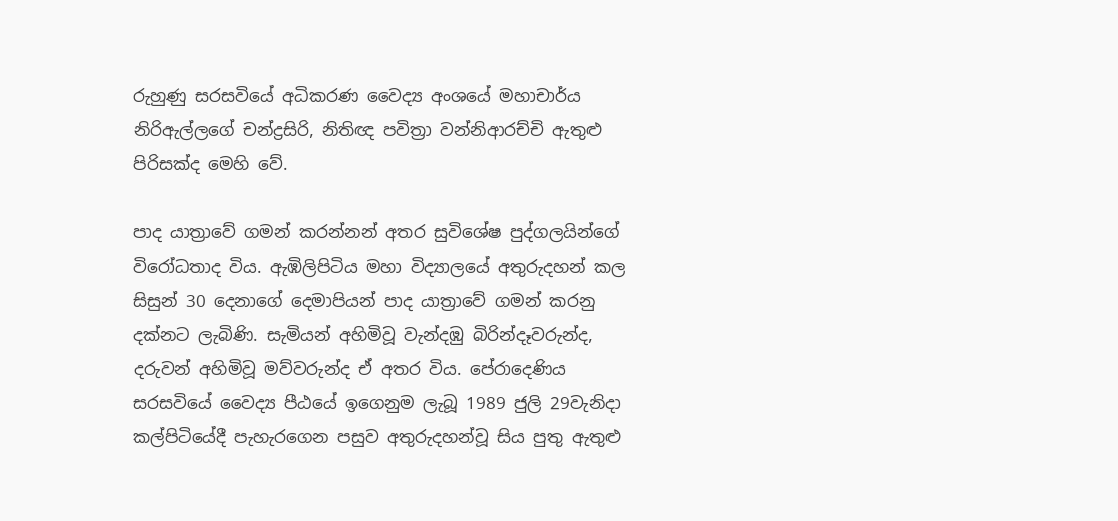රුහුණු සරසවියේ අධිකරණ වෛද්‍ය අංශයේ මහාචාර්ය නිරිඇල්ලගේ චන්ද්‍රසිරි, නිතිඥ පවිත්‍රා වන්නිආරච්චි ඇතුළු පිරිසක්ද මෙහි වේ.

පාද යාත්‍රාවේ ගමන් කරන්නන් අතර සුවිශේෂ පුද්ගලයින්ගේ විරෝධතාද විය. ඇඹිලිපිටිය මහා විද්‍යාලයේ අතුරුදහන් කල සිසුන් 30 දෙනාගේ දෙමාපියන් පාද යාත්‍රාවේ ගමන් කරනු දක්නට ලැබිණි. සැමියන් අහිමිවූ වැන්දඹු බිරින්දෑවරුන්ද, දරුවන් අහිමිවූ මව්වරුන්ද ඒ අතර විය. පේරාදෙණිය සරසවියේ වෛද්‍ය පීඨයේ ඉගෙනුම ලැබූ 1989 ජුලි 29වැනිදා කල්පිටියේදී පැහැරගෙන පසුව අතුරුදහන්වූ සිය පුතු ඇතුළු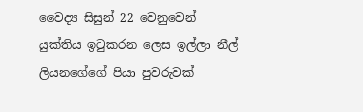වෛද්‍ය සිසුන් 22 වෙනුවෙන් යුක්තිය ඉටුකරන ලෙස ඉල්ලා නීල් ලියනගේගේ පියා පුවරුවක්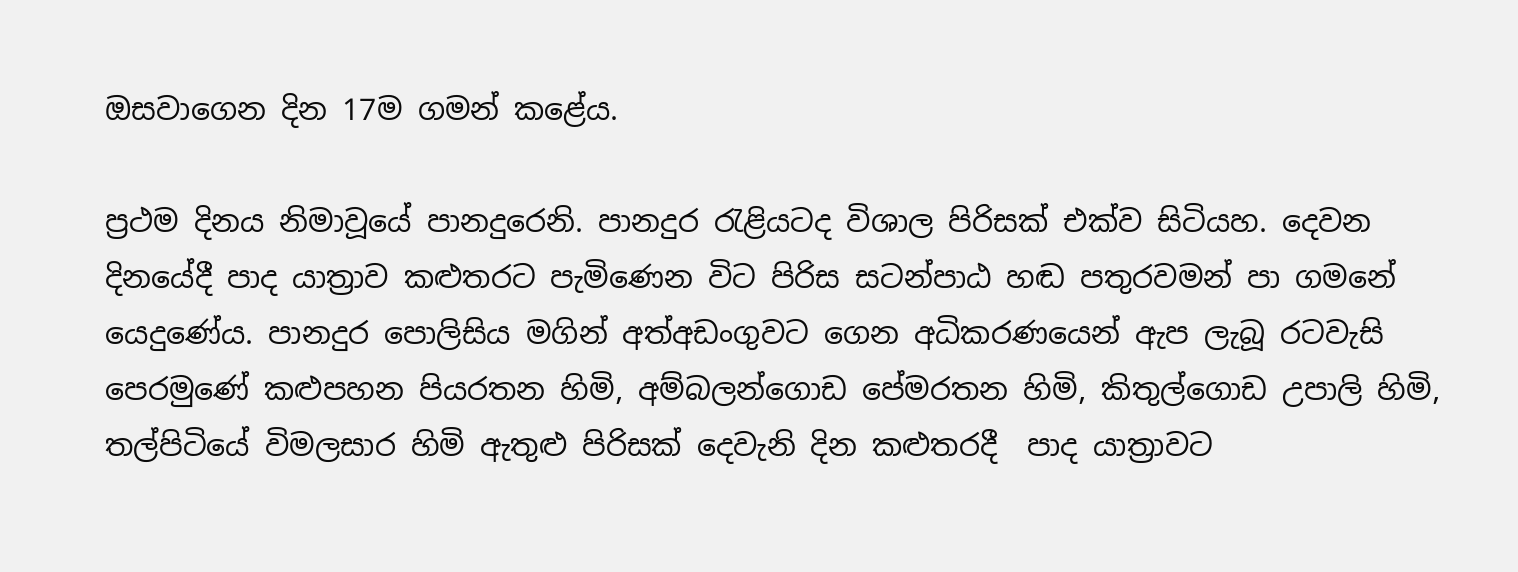ඔසවාගෙන දින 17ම ගමන් කළේය.

ප්‍රථම දිනය නිමාවූයේ පානදුරෙනි. පානදුර රැළියටද විශාල පිරිසක් එක්ව සිටියහ. දෙවන දිනයේදී පාද යාත්‍රාව කළුතරට පැමිණෙන විට පිරිස සටන්පාඨ හඬ පතුරවමන් පා ගමනේ යෙදුණේය. පානදුර පොලිසිය මගින් අත්අඩංගුවට ගෙන අධිකරණයෙන් ඇප ලැබූ රටවැසි පෙරමුණේ කළුපහන පියරතන හිමි, අම්බලන්ගොඩ පේමරතන හිමි, කිතුල්ගොඩ උපාලි හිමි, තල්පිටියේ විමලසාර හිමි ඇතුළු පිරිසක් දෙවැනි දින කළුතරදී  පාද යාත්‍රාවට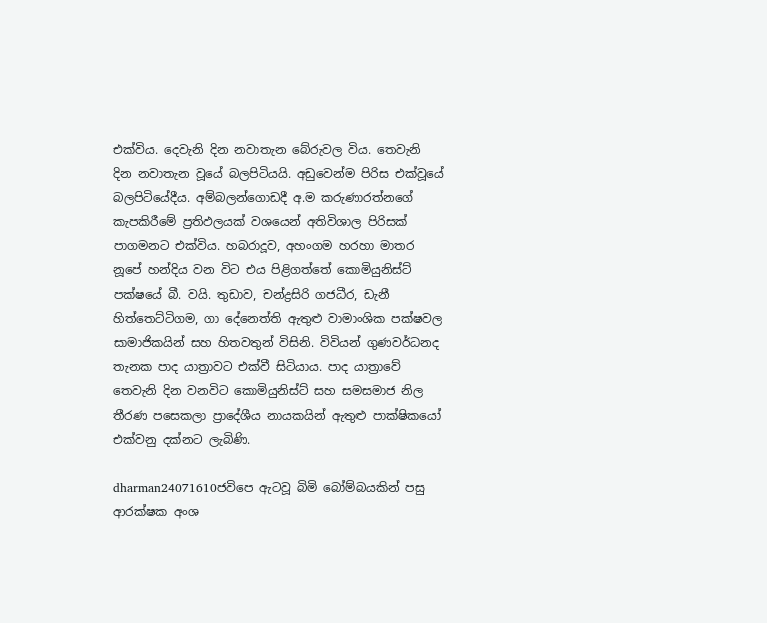එක්විය. දෙවැනි දින නවාතැන බේරුවල විය. තෙවැනි දින නවාතැන වූයේ බලපිටියයි. අඩුවෙන්ම පිරිස එක්වූයේ බලපිටියේදීය. අම්බලන්ගොඩදී අ.ම කරුණාරත්නගේ කැපකිරීමේ ප්‍රතිඵලයක් වශයෙන් අතිවිශාල පිරිසක් පාගමනට එක්විය. හබරාදූව, අහංගම හරහා මාතර නූපේ හන්දිය වන විට එය පිළිගත්තේ කොමියුනිස්ට් පක්ෂයේ බී. වයි. තුඩාව, චන්ද්‍රසිරි ගජධීර, ඩැනී හිත්තෙට්ටිගම, ගා දේනෙත්ති ඇතුළු වාමාංශික පක්ෂවල සාමාජිකයින් සහ හිතවතුන් විසිනි. විවියන් ගුණවර්ධනද තැනක පාද යාත්‍රාවට එක්වී සිටියාය. පාද යාත්‍රාවේ තෙවැනි දින වනවිට කොමියුනිස්ට් සහ සමසමාජ නිල තීරණ පසෙකලා ප්‍රාදේශීය නායකයින් ඇතුළු පාක්ෂිකයෝ එක්වනු දක්නට ලැබිණි.

dharman24071610ජවිපෙ ඇටවූ බිමි බෝම්බයකින් පසු ආරක්ෂක අංශ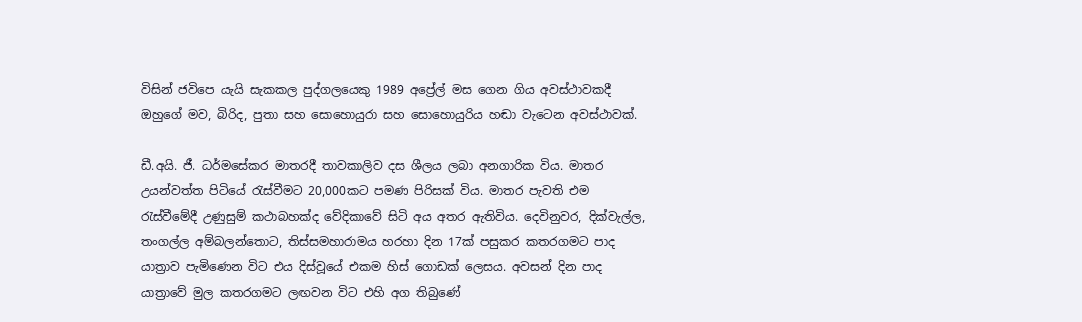විසින් ජවිපෙ යැයි සැකකල පුද්ගලයෙකු 1989 අප්‍රේල් මස ගෙන ගිය අවස්ථාවකදී ඔහුගේ මව, බිරිද, පුතා සහ සොහොයුරා සහ සොහොයුරිය හඬා වැටෙන අවස්ථාවක්.

ඩී.අයි. ජී. ධර්මසේකර මාතරදී තාවකාලිව දස ශීලය ලබා අනගාරික විය. මාතර උයන්වත්ත පිටියේ රැස්වීමට 20,000කට පමණ පිරිසක් විය. මාතර පැවති එම රැස්වීමේදී උණුසුම් කථාබහක්ද වේදිකාවේ සිටි අය අතර ඇතිවිය. දෙවිනුවර, දික්වැල්ල, තංගල්ල අම්බලන්තොට, තිස්සමහාරාමය හරහා දින 17ක් පසුකර කතරගමට පාද යාත්‍රාව පැමිණෙන විට එය දිස්වූයේ එකම හිස් ගොඩක් ලෙසය. අවසන් දින පාද යාත්‍රාවේ මුල කතරගමට ලඟවන විට එහි අග තිබුණේ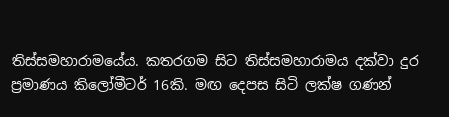තිස්සමහාරාමයේය. කතරගම සිට තිස්සමහාරාමය දක්වා දුර ප්‍රමාණය කිලෝමීටර් 16කි. මඟ දෙපස සිටි ලක්ෂ ගණන්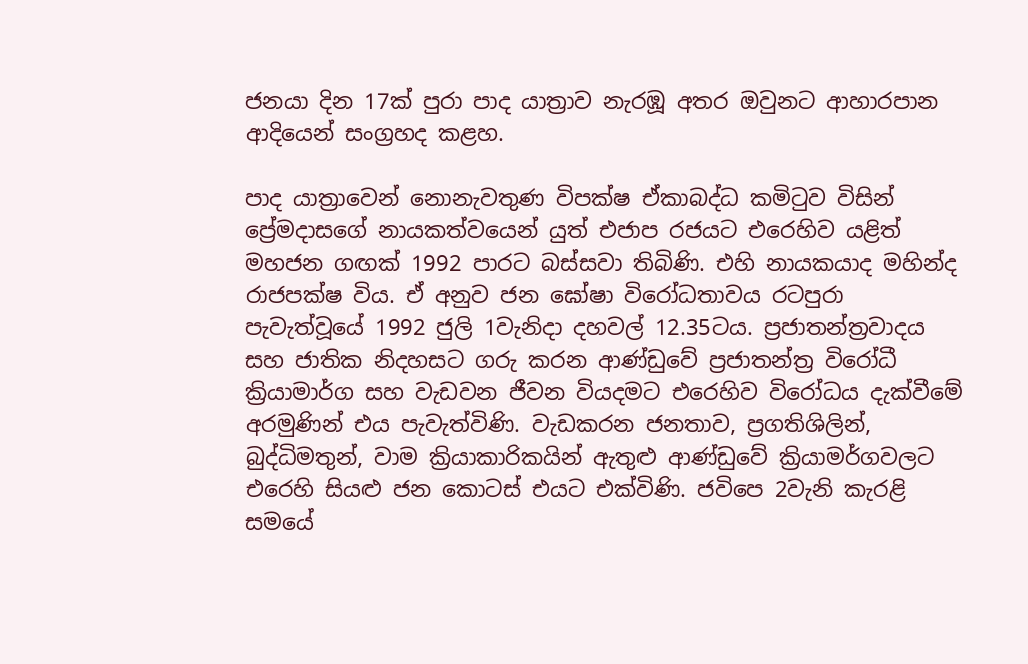ජනයා දින 17ක් පුරා පාද යාත්‍රාව නැරඹූ අතර ඔවුනට ආහාරපාන ආදියෙන් සංග්‍රහද කළහ.

පාද යාත්‍රාවෙන් නොනැවතුණ විපක්ෂ ඒකාබද්ධ කමිටුව විසින් ප්‍රේමදාසගේ නායකත්වයෙන් යුත් එජාප රජයට එරෙහිව යළිත් මහජන ගඟක් 1992 පාරට බස්සවා තිබිණි. එහි නායකයාද මහින්ද රාජපක්ෂ විය. ඒ අනුව ජන ඝෝෂා විරෝධතාවය රටපුරා පැවැත්වූයේ 1992 ජුලි 1වැනිදා දහවල් 12.35ටය. ප්‍රජාතන්ත්‍රවාදය සහ ජාතික නිදහසට ගරු කරන ආණ්ඩුවේ ප්‍රජාතන්ත්‍ර විරෝධී ක්‍රියාමාර්ග සහ වැඩවන ජීවන වියදමට එරෙහිව විරෝධය දැක්වීමේ අරමුණින් එය පැවැත්විණි. වැඩකරන ජනතාව, ප්‍රගතිශිලින්, බුද්ධිමතුන්, වාම ක්‍රියාකාරිකයින් ඇතුළු ආණ්ඩුවේ ක්‍රියාමර්ගවලට එරෙහි සියළු ජන කොටස් එයට එක්විණි. ජවිපෙ 2වැනි කැරළි සමයේ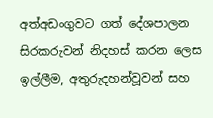අත්අඩංගුවට ගත් දේශපාලන සිරකරුවන් නිදහස් කරන ලෙස ඉල්ලීම, අතුරුදහන්වූවන් සහ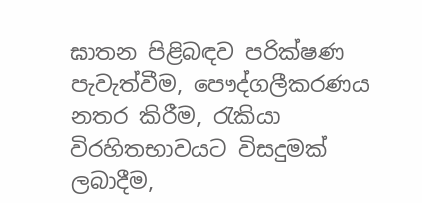ඝාතන පිළිබඳව පරික්ෂණ පැවැත්වීම, පෞද්ගලීකරණය නතර කිරීම, රැකියා විරහිතභාවයට විසදුමක් ලබාදීම,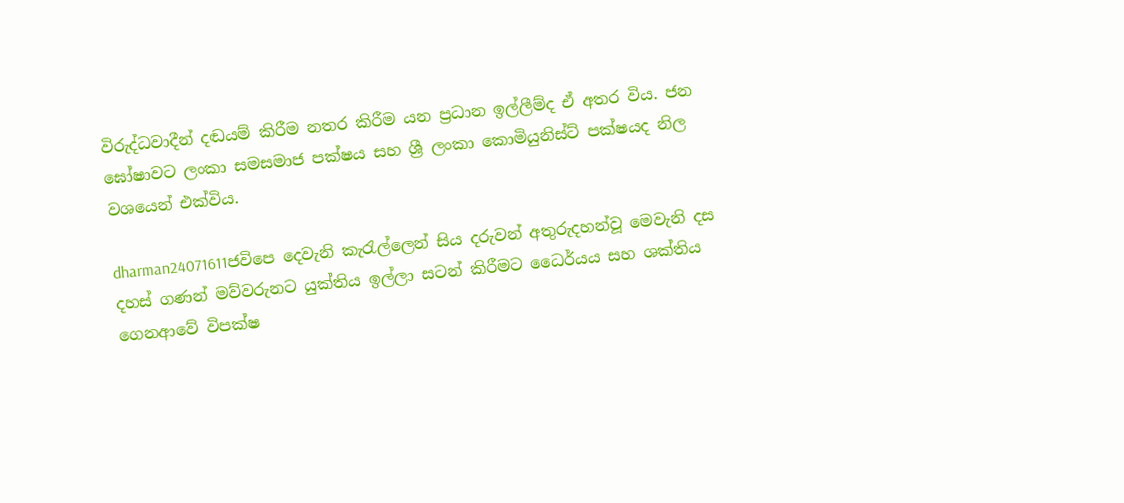විරුද්ධවාදීන් දඬයම් කිරීම නතර කිරීම යන ප්‍රධාන ඉල්ලීම්ද ඒ අතර විය. ජන ඝෝෂාවට ලංකා සමසමාජ පක්ෂය සහ ශ්‍රී ලංකා කොමියුනිස්ට් පක්ෂයද නිල වශයෙන් එක්විය.

dharman24071611ජවිපෙ දෙවැනි කැරැල්ලෙන් සිය දරුවන් අතුරුදහන්වූ මෙවැනි දස දහස් ගණන් මව්වරුනට යුක්තිය ඉල්ලා සටන් කිරීමට ධෛර්යය සහ ශක්තිය ගෙනආවේ විපක්ෂ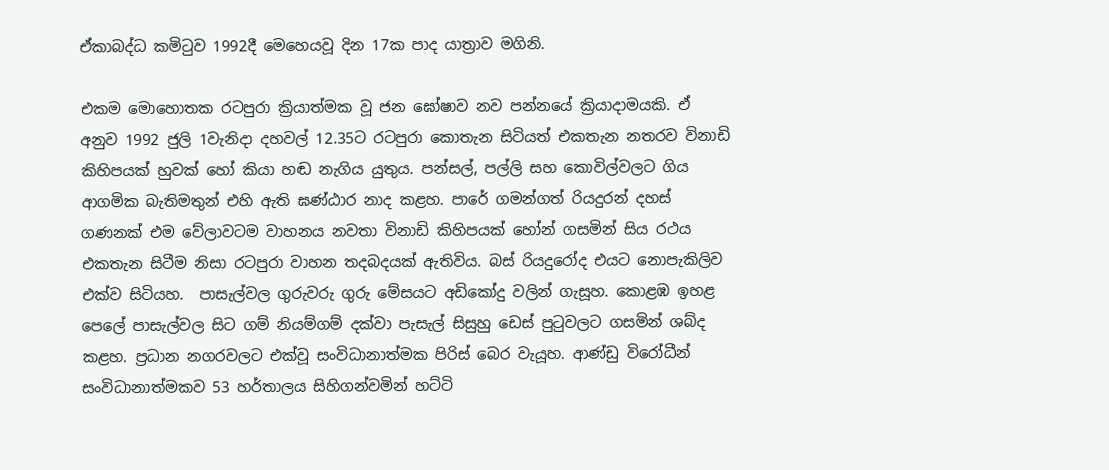ඒකාබද්ධ කමිටුව 1992දී මෙහෙයවූ දින 17ක පාද යාත්‍රාව මගිනි.

එකම මොහොතක රටපුරා ක්‍රියාත්මක වූ ජන ඝෝෂාව නව පන්නයේ ක්‍රියාදාමයකි. ඒ අනුව 1992 ජුලි 1වැනිදා දහවල් 12.35ට රටපුරා කොතැන සිටියත් එකතැන නතරව විනාඩි කිහිපයක් හුවක් හෝ කියා හඬ නැගිය යුතුය. පන්සල්, පල්ලි සහ කොවිල්වලට ගිය ආගමික බැතිමතුන් එහි ඇති ඝණ්ඨාර නාද කළහ. පාරේ ගමන්ගත් රියදුරන් දහස් ගණනක් එම වේලාවටම වාහනය නවතා විනාඩි කිහිපයක් හෝන් ගසමින් සිය රථය එකතැන සිටීම නිසා රටපුරා වාහන තදබදයක් ඇතිවිය. බස් රියදුරෝද එයට නොපැකිලිව එක්ව සිටියහ.  පාසැල්වල ගුරුවරු ගුරු මේසයට අඩිකෝදු වලින් ගැසූහ. කොළඹ ඉහළ පෙලේ පාසැල්වල සිට ගම් නියම්ගම් දක්වා පැසැල් සිසුහු ඩෙස් පුටුවලට ගසමින් ශබ්ද කළහ. ප්‍රධාන නගරවලට එක්වූ සංවිධානාත්මක පිරිස් බෙර වැයූහ. ආණ්ඩු විරෝධීන් සංවිධානාත්මකව 53 හර්තාලය සිහිගන්වමින් හට්ටි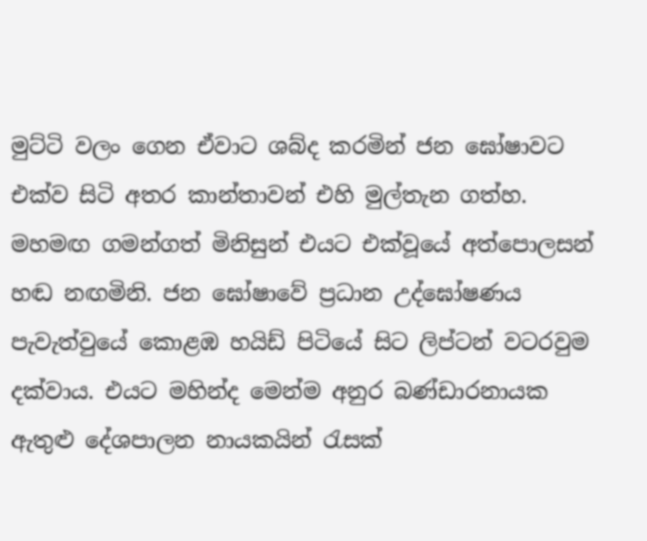මුට්ටි වලං ගෙන ඒවාට ශබ්ද කරමින් ජන ඝෝෂාවට එක්ව සිටි අතර කාන්තාවන් එහි මුල්තැන ගත්හ. මහමඟ ගමන්ගත් මිනිසුන් එයට එක්වූයේ අත්පොලසන් හඬ නඟමිනි. ජන ඝෝෂාවේ ප්‍රධාන උද්ඝෝෂණය පැවැත්වුයේ කොළඹ හයිඩ් පිටියේ සිට ලිප්ටන් වටරවුම දක්වාය. එයට මහින්ද මෙන්ම අනුර බණ්ඩාරනායක ඇතුළු දේශපාලන නායකයින් රැසක්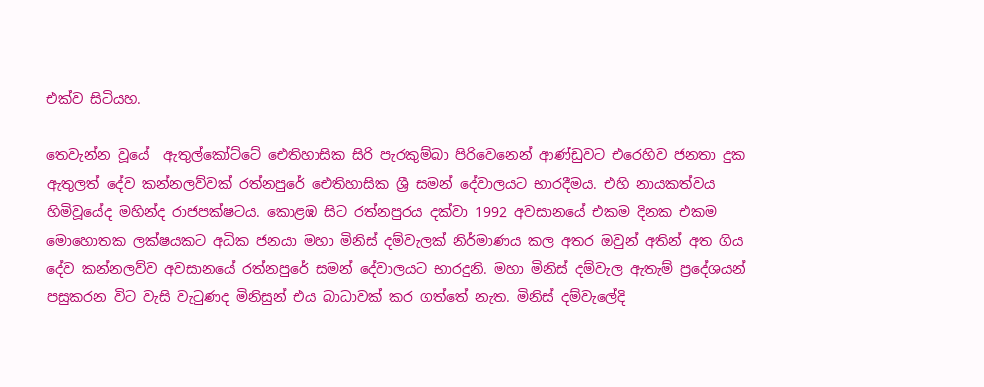එක්ව සිටියහ.

තෙවැන්න වූයේ  ඇතුල්කෝට්ටේ ඓතිහාසික සිරි පැරකුම්බා පිරිවෙනෙන් ආණ්ඩුවට එරෙහිව ජනතා දුක ඇතුලත් දේව කන්නලව්වක් රත්නපුරේ ඓතිහාසික ශ්‍රී සමන් දේවාලයට භාරදීමය. එහි නායකත්වය හිමිවූයේද මහින්ද රාජපක්ෂටය. කොළඹ සිට රත්නපුරය දක්වා 1992 අවසානයේ එකම දිනක එකම මොහොතක ලක්ෂයකට අධික ජනයා මහා මිනිස් දම්වැලක් නිර්මාණය කල අතර ඔවුන් අතින් අත ගිය දේව කන්නලව්ව අවසානයේ රත්නපුරේ සමන් දේවාලයට භාරදුනි. මහා මිනිස් දම්වැල ඇතැම් ප්‍රදේශයන් පසුකරන විට වැසි වැටුණද මිනිසුන් එය බාධාවක් කර ගත්තේ නැත. මිනිස් දම්වැලේදි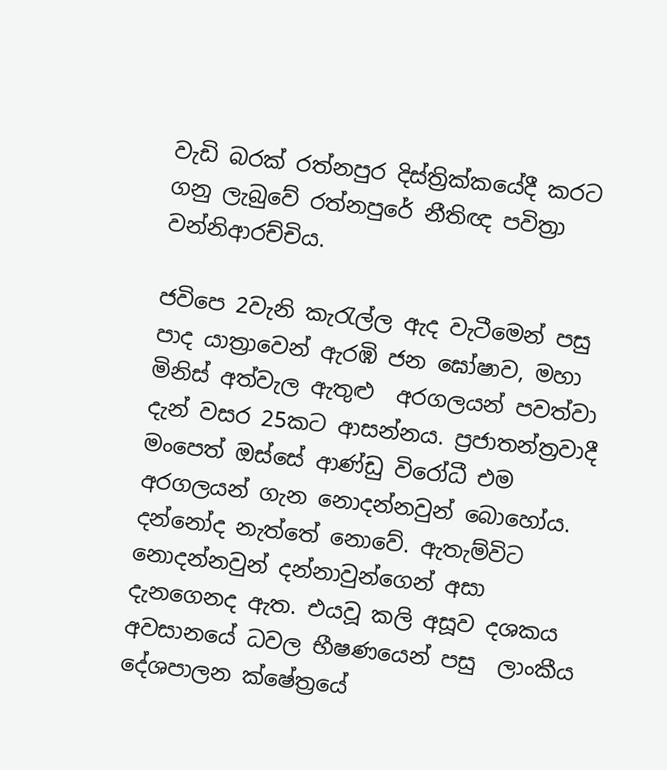වැඩි බරක් රත්නපුර දිස්ත්‍රික්කයේදී කරට ගනු ලැබුවේ රත්නපුරේ නීතිඥ පවිත්‍රා වන්නිආරච්චිය.

ජවිපෙ 2වැනි කැරැල්ල ඇද වැටීමෙන් පසු පාද යාත්‍රාවෙන් ඇරඹි ජන ඝෝෂාව, මහා මිනිස් අත්වැල ඇතුළු  අරගලයන් පවත්වා දැන් වසර 25කට ආසන්නය. ප්‍රජාතන්ත්‍රවාදී මංපෙත් ඔස්සේ ආණ්ඩු විරෝධී එම අරගලයන් ගැන නොදන්නවුන් බොහෝය. දන්නෝද නැත්තේ නොවේ. ඇතැම්විට නොදන්නවුන් දන්නාවුන්ගෙන් අසා දැනගෙනද ඇත. එයවූ කලි අසූව දශකය අවසානයේ ධවල භීෂණයෙන් පසු  ලාංකීය දේශපාලන ක්ෂේත්‍රයේ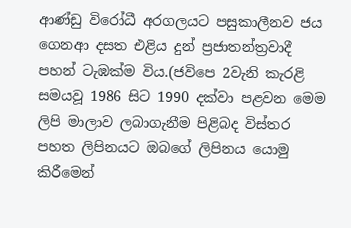ආණ්ඩු විරෝධී අරගලයට පසුකාලීනව ජය ගෙනආ දසත එළිය දුන් ප්‍රජාතන්ත්‍රවාදී පහන් ටැඹක්ම විය.(ජවිපෙ 2වැනි කැරළි සමයවූ 1986 සිට 1990 දක්වා පළවන මෙම ලිපි මාලාව ලබාගැනීම පිළිබද විස්තර පහත ලිපිනයට ඔබගේ ලිපිනය යොමු කිරීමෙන්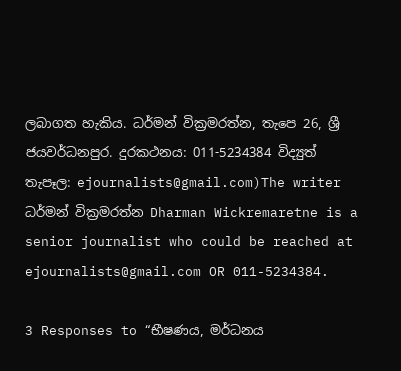ලබාගත හැකිය. ධර්මන් වික්‍රමරත්න, තැපෙ 26, ශ්‍රී ජයවර්ධනපුර. දුරකථනය: 011-5234384 විද්‍යුත් තැපෑල: ejournalists@gmail.com)The writer ධර්මන් වික්‍රමරත්න Dharman Wickremaretne is a senior journalist who could be reached at ejournalists@gmail.com OR 011-5234384.

3 Responses to “භීෂණය, මර්ධනය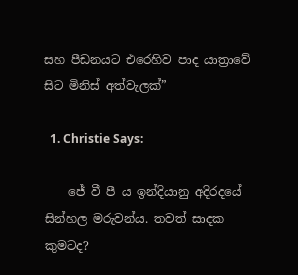සහ පීඩනයට එරෙහිව පාද යාත්‍රාවේ සිට මිනිස් අත්වැලක්”

  1. Christie Says:

    ජේ වී පී ය ඉන්දියානු අදිරදයේ සින්හල මරුවන්ය. තවත් සාදක කුමටද?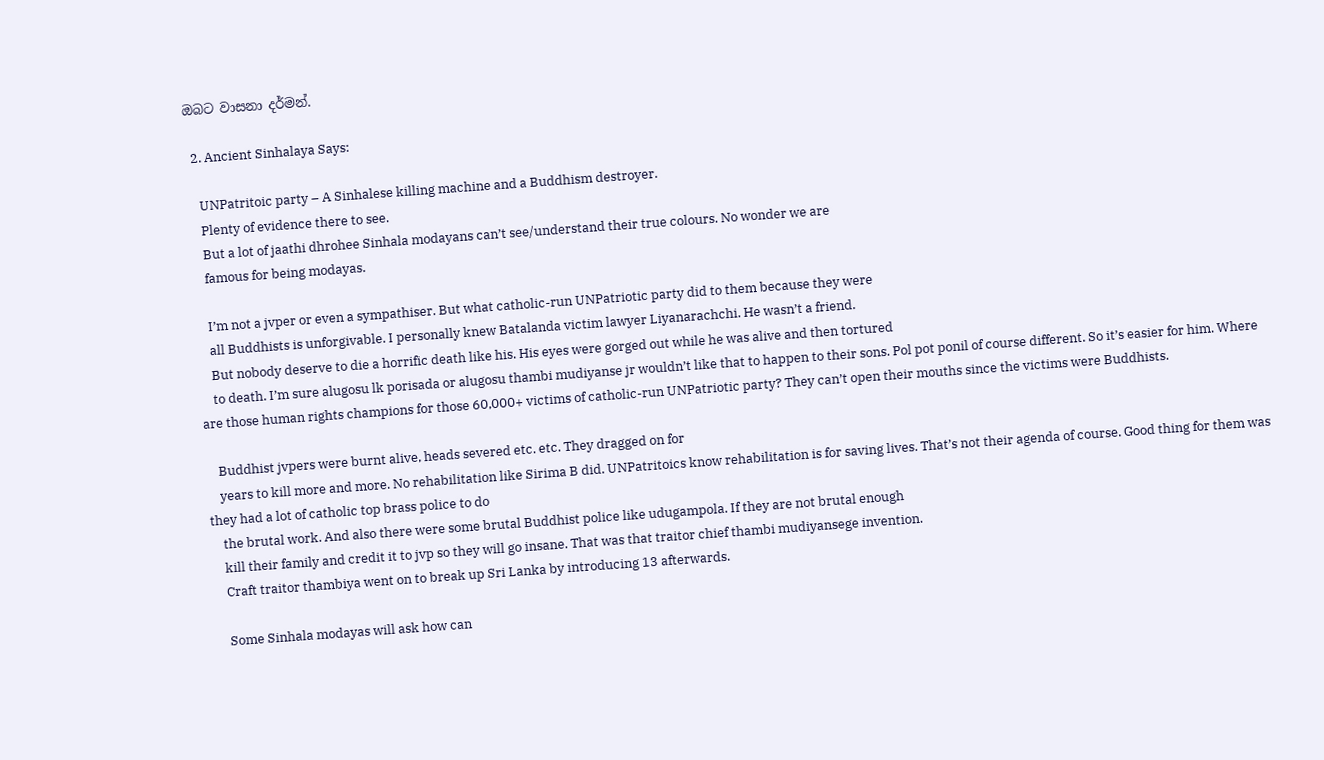ඔබට වාසනා දර්මන්.

  2. Ancient Sinhalaya Says:

    UNPatritoic party – A Sinhalese killing machine and a Buddhism destroyer.
    Plenty of evidence there to see.
    But a lot of jaathi dhrohee Sinhala modayans can’t see/understand their true colours. No wonder we are
    famous for being modayas.

    I’m not a jvper or even a sympathiser. But what catholic-run UNPatriotic party did to them because they were
    all Buddhists is unforgivable. I personally knew Batalanda victim lawyer Liyanarachchi. He wasn’t a friend.
    But nobody deserve to die a horrific death like his. His eyes were gorged out while he was alive and then tortured
    to death. I’m sure alugosu lk porisada or alugosu thambi mudiyanse jr wouldn’t like that to happen to their sons. Pol pot ponil of course different. So it’s easier for him. Where are those human rights champions for those 60,000+ victims of catholic-run UNPatriotic party? They can’t open their mouths since the victims were Buddhists.

    Buddhist jvpers were burnt alive, heads severed etc. etc. They dragged on for
    years to kill more and more. No rehabilitation like Sirima B did. UNPatritoics know rehabilitation is for saving lives. That’s not their agenda of course. Good thing for them was they had a lot of catholic top brass police to do
    the brutal work. And also there were some brutal Buddhist police like udugampola. If they are not brutal enough
    kill their family and credit it to jvp so they will go insane. That was that traitor chief thambi mudiyansege invention.
    Craft traitor thambiya went on to break up Sri Lanka by introducing 13 afterwards.

    Some Sinhala modayas will ask how can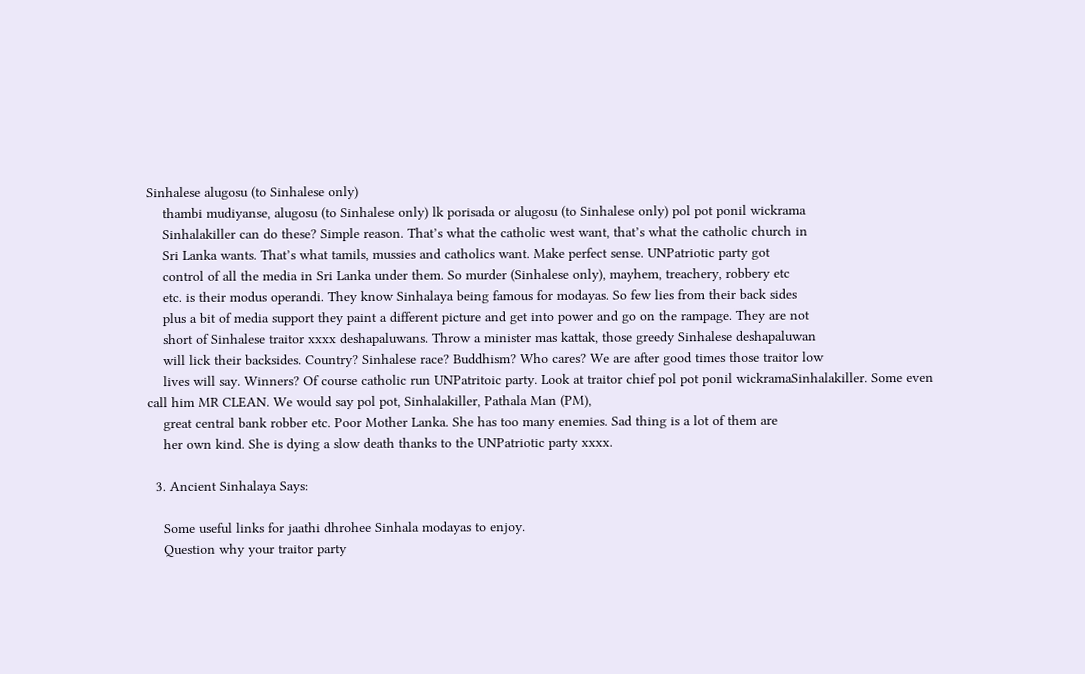Sinhalese alugosu (to Sinhalese only)
    thambi mudiyanse, alugosu (to Sinhalese only) lk porisada or alugosu (to Sinhalese only) pol pot ponil wickrama
    Sinhalakiller can do these? Simple reason. That’s what the catholic west want, that’s what the catholic church in
    Sri Lanka wants. That’s what tamils, mussies and catholics want. Make perfect sense. UNPatriotic party got
    control of all the media in Sri Lanka under them. So murder (Sinhalese only), mayhem, treachery, robbery etc
    etc. is their modus operandi. They know Sinhalaya being famous for modayas. So few lies from their back sides
    plus a bit of media support they paint a different picture and get into power and go on the rampage. They are not
    short of Sinhalese traitor xxxx deshapaluwans. Throw a minister mas kattak, those greedy Sinhalese deshapaluwan
    will lick their backsides. Country? Sinhalese race? Buddhism? Who cares? We are after good times those traitor low
    lives will say. Winners? Of course catholic run UNPatritoic party. Look at traitor chief pol pot ponil wickramaSinhalakiller. Some even call him MR CLEAN. We would say pol pot, Sinhalakiller, Pathala Man (PM),
    great central bank robber etc. Poor Mother Lanka. She has too many enemies. Sad thing is a lot of them are
    her own kind. She is dying a slow death thanks to the UNPatriotic party xxxx.

  3. Ancient Sinhalaya Says:

    Some useful links for jaathi dhrohee Sinhala modayas to enjoy.
    Question why your traitor party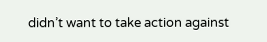didn’t want to take action against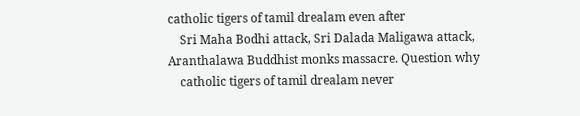catholic tigers of tamil drealam even after
    Sri Maha Bodhi attack, Sri Dalada Maligawa attack, Aranthalawa Buddhist monks massacre. Question why
    catholic tigers of tamil drealam never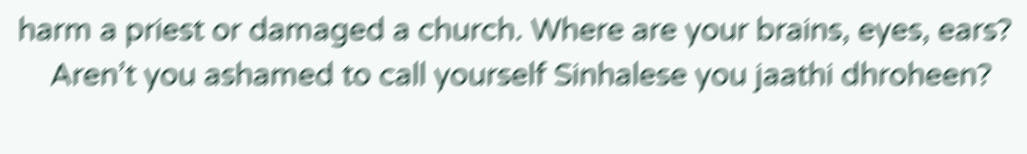harm a priest or damaged a church. Where are your brains, eyes, ears?
    Aren’t you ashamed to call yourself Sinhalese you jaathi dhroheen?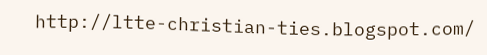http://ltte-christian-ties.blogspot.com/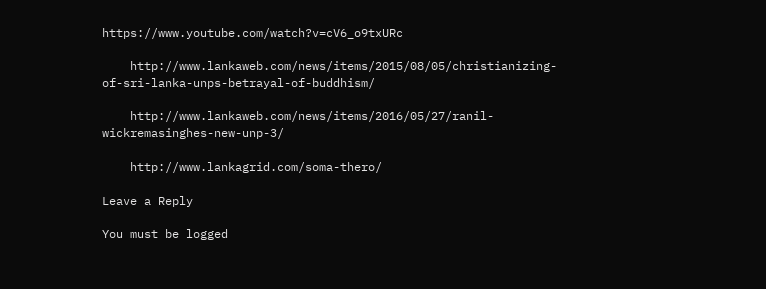https://www.youtube.com/watch?v=cV6_o9txURc

    http://www.lankaweb.com/news/items/2015/08/05/christianizing-of-sri-lanka-unps-betrayal-of-buddhism/

    http://www.lankaweb.com/news/items/2016/05/27/ranil-wickremasinghes-new-unp-3/

    http://www.lankagrid.com/soma-thero/

Leave a Reply

You must be logged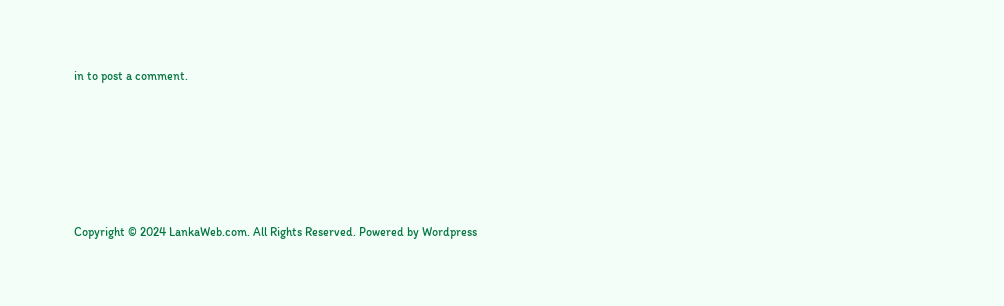in to post a comment.






Copyright © 2024 LankaWeb.com. All Rights Reserved. Powered by Wordpress